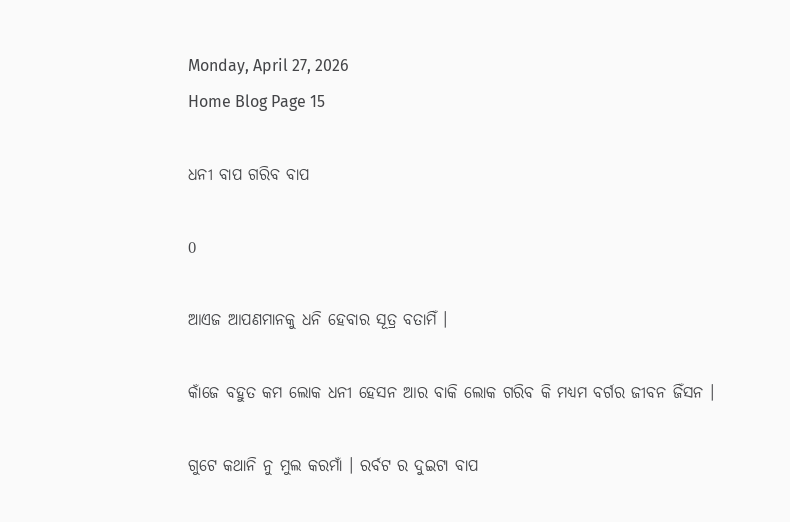Monday, April 27, 2026
Home Blog Page 15

ଧନୀ ବାପ ଗରିବ ବାପ

0

ଆଏଜ ଆପଣମାନକୁ ଧନି ହେବାର ସୂତ୍ର ବତାମିଁ ।

କାଁଜେ ବହୁତ କମ ଲୋକ ଧନୀ ହେସନ ଆର ବାକି ଲୋକ ଗରିବ କି ମଧ୍ୟମ ବର୍ଗର ଜୀବନ ଜିଁସନ ।

ଗୁଟେ କଥାନି ନୁ ମୁଲ କରମାଁ । ରର୍ବଟ ର ଦୁଇଟା ବାପ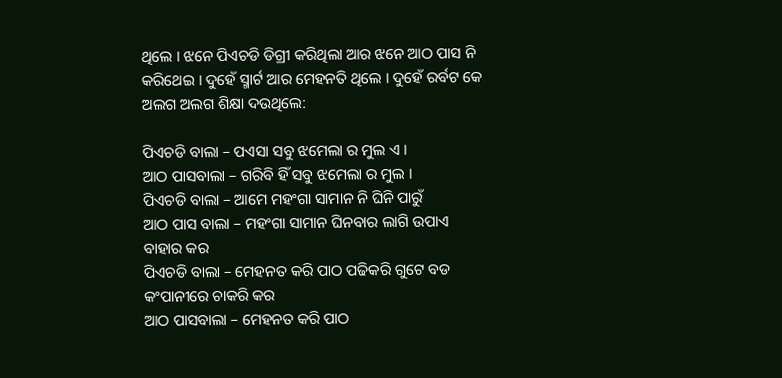ଥିଲେ । ଝନେ ପିଏଚଡି ଡିଗ୍ରୀ କରିଥିଲା ଆର ଝନେ ଆଠ ପାସ ନି କରିଥେଇ । ଦୁହେଁ ସ୍ମାର୍ଟ ଆର ମେହନତି ଥିଲେ । ଦୁହେଁ ରର୍ବଟ କେ ଅଲଗ ଅଲଗ ଶିକ୍ଷା ଦଉଥିଲେ:

ପିଏଚଡି ବାଲା – ପଏସା ସବୁ ଝମେଲା ର ମୁଲ ଏ ।
ଆଠ ପାସବାଲା – ଗରିବି ହିଁ ସବୁ ଝମେଲା ର ମୁଲ ।
ପିଏଚଡି ବାଲା – ଆମେ ମହଂଗା ସାମାନ ନି ଘିନି ପାରୁଁ
ଆଠ ପାସ ବାଲା – ମହଂଗା ସାମାନ ଘିନବାର ଲାଗି ଉପାଏ ବାହାର କର
ପିଏଚଡି ବାଲା – ମେହନତ କରି ପାଠ ପଢିକରି ଗୁଟେ ବଡ କଂପାନୀରେ ଚାକରି କର
ଆଠ ପାସବାଲା – ମେହନତ କରି ପାଠ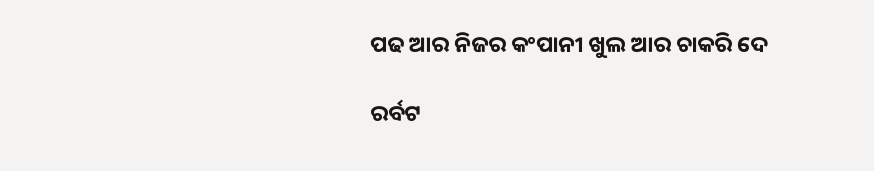ପଢ ଆର ନିଜର କଂପାନୀ ଖୁଲ ଆର ଚାକରି ଦେ

ରର୍ବଟ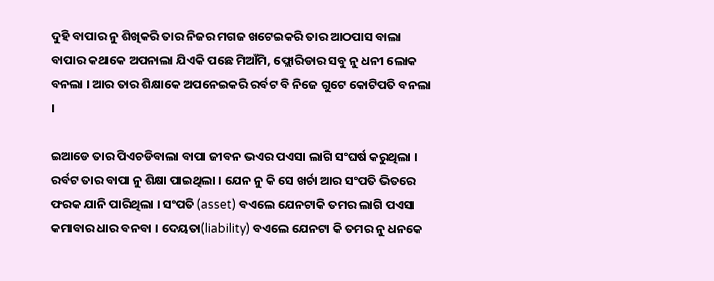ଦୁହି ବାପାର ନୁ ଶିଖିକରି ତାର ନିଜର ମଗଜ ଖଟେଇକରି ତାର ଆଠପାସ ବାଲା ବାପାର କଥାକେ ଅପନାଲା ଯିଏକି ପଛେ ମିଆଁମି, ଫ୍ଲୋରିଡାର ସବୁ ନୁ ଧନୀ ଲୋକ ବନଲା । ଆର ତାର ଶିକ୍ଷାକେ ଅପନେଇକରି ରର୍ବଟ ବି ନିଜେ ଗୁଟେ କୋଟିପତି ବନଲା ।

ଇଆଡେ ତାର ପିଏଚଡିବାଲା ବାପା ଜୀବନ ଭଏର ପଏସା ଲାଗି ସଂଘର୍ଷ କରୁଥିଲା । ରର୍ବଟ ତାର ବାପା ନୁ ଶିକ୍ଷା ପାଇଥିଲା । ଯେନ ନୁ କି ସେ ଖର୍ଚା ଆର ସଂପତି ଭିତରେ ଫରକ ଯାନି ପାରିଥିଲା । ସଂପତି (asset) ବଏଲେ ଯେନଟାକି ତମର ଲାଗି ପଏସା କମାବାର ଧାର ବନବା । ଦେୟତା(liability) ବଏଲେ ଯେନଟା କି ତମର ନୁ ଧନକେ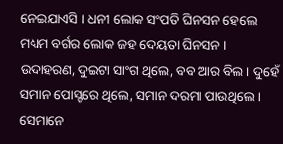ନେଇଯାଏସି । ଧନୀ ଲୋକ ସଂପତି ଘିନସନ ହେଲେ ମଧ୍ୟମ ବର୍ଗର ଲୋକ ଜହ ଦେୟତା ଘିନସନ । ଉଦାହରଣ, ଦୁଇଟା ସାଂଗ ଥିଲେ, ବବ ଆର ବିଲ । ଦୁହେଁ ସମାନ ପୋସ୍ଟରେ ଥିଲେ, ସମାନ ଦରମା ପାଉଥିଲେ । ସେମାନେ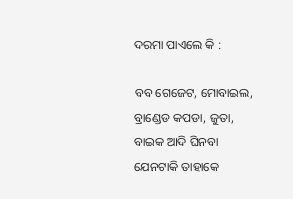ଦରମା ପାଏଲେ କି :

ବବ ଗେଜେଟ, ମୋବାଇଲ, ବ୍ରାଣ୍ଡେଡ କପଡା, ଜୁତା, ବାଇକ ଆଦି ଘିନବା ଯେନଟାକି ତାହାକେ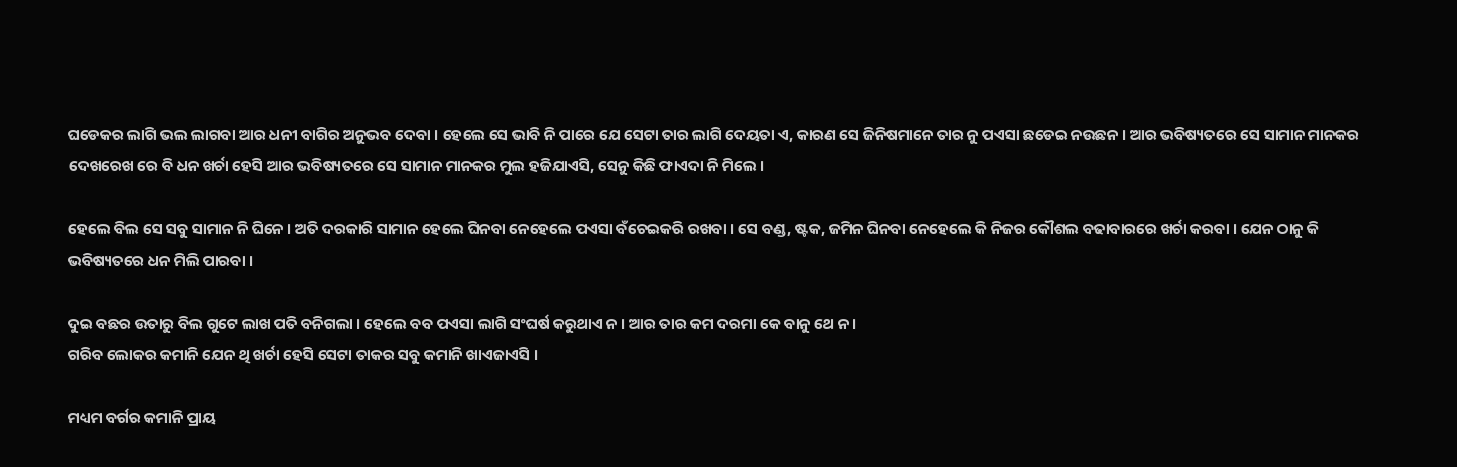ଘଡେକର ଲାଗି ଭଲ ଲାଗବା ଆର ଧନୀ ବାଗିର ଅନୁଭବ ଦେବା । ହେଲେ ସେ ଭାବି ନି ପାରେ ଯେ ସେଟା ତାର ଲାଗି ଦେୟତା ଏ, କାରଣ ସେ ଜିନିଷମାନେ ତାର ନୁ ପଏସା ଛଡେଇ ନଉଛନ । ଆର ଭବିଷ୍ୟତରେ ସେ ସାମାନ ମାନକର ଦେଖରେଖ ରେ ବି ଧନ ଖର୍ଚା ହେସି ଆର ଭବିଷ୍ୟତରେ ସେ ସାମାନ ମାନକର ମୁଲ ହଜିଯାଏସି, ସେନୁ କିଛି ଫାଏଦା ନି ମିଲେ ।

ହେଲେ ବିଲ ସେ ସବୁ ସାମାନ ନି ଘିନେ । ଅତି ଦରକାରି ସାମାନ ହେଲେ ଘିନବା ନେହେଲେ ପଏସା ବଁଚେଇକରି ରଖବା । ସେ ବଣ୍ଡ, ଷ୍ଟକ, ଜମିନ ଘିନବା ନେହେଲେ କି ନିଜର କୌଶଲ ବଢାବାରରେ ଖର୍ଚା କରବା । ଯେନ ଠାନୁ କି ଭବିଷ୍ୟତରେ ଧନ ମିଲି ପାରବା ।

ଦୁଇ ବଛର ଉତାରୁ ବିଲ ଗୁଟେ ଲାଖ ପତି ବନିଗଲା । ହେଲେ ବବ ପଏସା ଲାଗି ସଂଘର୍ଷ କରୁଥାଏ ନ । ଆର ତାର କମ ଦରମା କେ ବାନୁ ଥେ ନ ।
ଗରିବ ଲୋକର କମାନି ଯେନ ଥି ଖର୍ଚା ହେସି ସେଟା ତାକର ସବୁ କମାନି ଖାଏଜାଏସି ।

ମଧ୍ୟମ ବର୍ଗର କମାନି ପ୍ରାୟ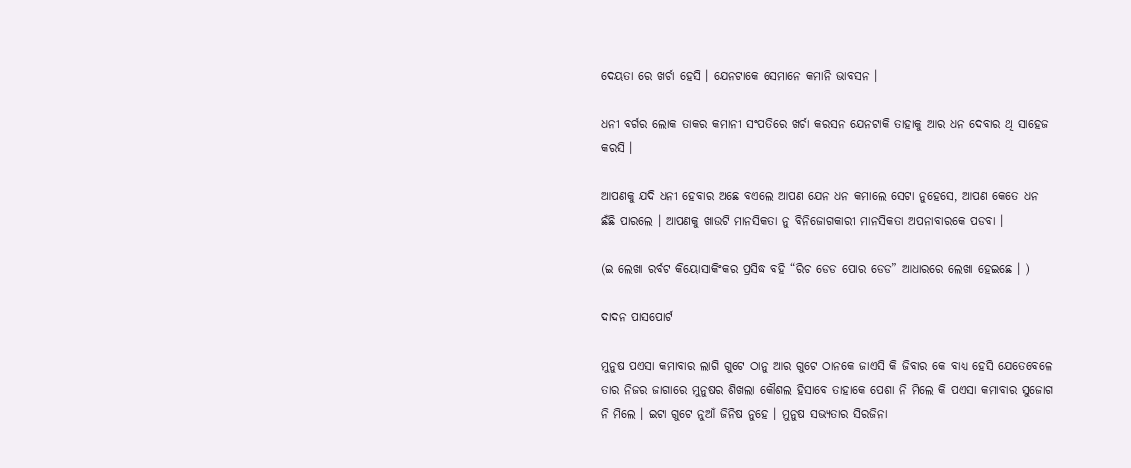ଦେୟତା ରେ ଖର୍ଚା ହେସି । ଯେନଟାକେ ସେମାନେ କମାନି ଭାବସନ ।

ଧନୀ ବର୍ଗର ଲୋକ ତାକର କମାନୀ ସଂପତିରେ ଖର୍ଚା କରସନ ଯେନଟାକି ତାହାକୁ ଆର ଧନ ଦେବାର ଥି ସାହେଜ କରସି ।

ଆପଣକୁ ଯଦି ଧନୀ ହେବାର ଅଛେ ବଏଲେ ଆପଣ ଯେନ ଧନ କମାଲେ ସେଟା ନୁହେସେ, ଆପଣ କେତେ ଧନ ଛଁଛି ପାରଲେ । ଆପଣକୁ ଖାଉଟି ମାନସିକତା ନୁ ବିନିଜୋଗକାରୀ ମାନସିକତା ଅପନାବାରକେ ପଡବା ।

(ଇ ଲେଖା ରର୍ବଟ କିୟୋସାକିଂକର ପ୍ରସିଦ୍ଧ ବହି “ରିଚ ଡେଡ ପୋର ଡେଡ” ଆଧାରରେ ଲେଖା ହେଇଛେ । )

ଦାଦନ ପାସପୋର୍ଟ

ମୁନୁଷ ପଏସା କମାବାର ଲାଗି ଗୁଟେ ଠାନୁ ଆର ଗୁଟେ ଠାନକେ ଜାଏସି କି ଜିବାର କେ ବାଧ୍ୟ ହେସି ଯେତେବେଳେ ତାର ନିଜର ଜାଗାରେ ମୁନୁଷର ଶିଖଲା କୌଶଲ ହିସାବେ ତାହାକେ ପେଶା ନି ମିଲେ କି ପଏସା କମାବାର ସୁଜୋଗ ନି ମିଲେ । ଇଟା ଗୁଟେ ନୁଆଁ ଜିନିଷ ନୁହେ । ମୁନୁଷ ସଭ୍ୟତାର ସିରଜିନା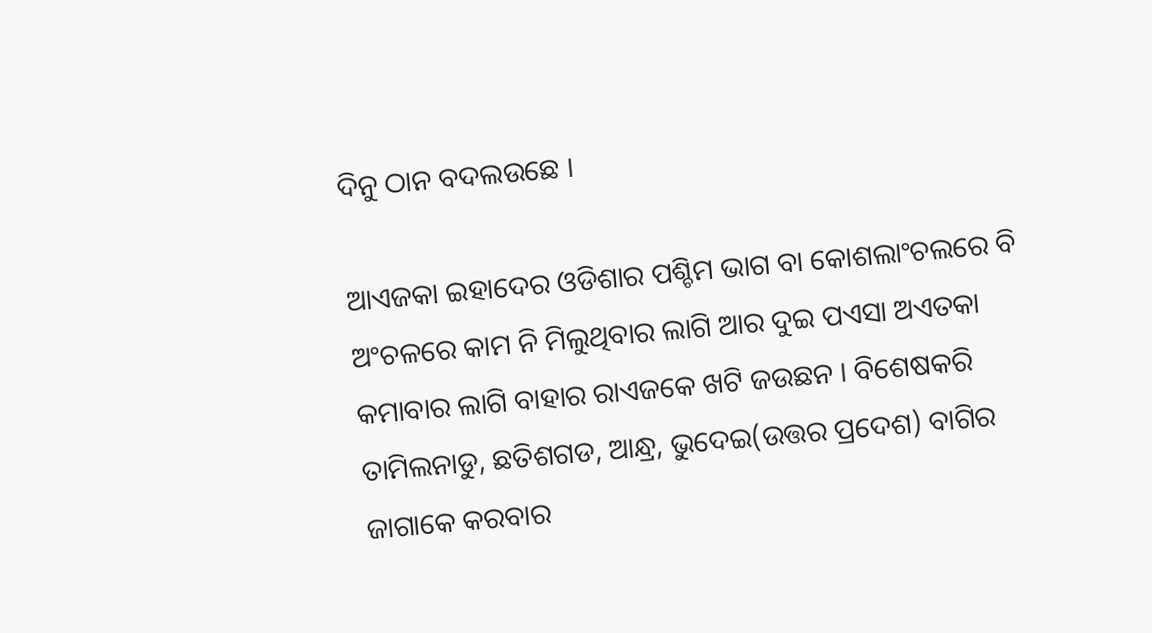ଦିନୁ ଠାନ ବଦଲଉଛେ ।

ଆଏଜକା ଇହାଦେର ଓଡିଶାର ପଶ୍ଚିମ ଭାଗ ବା କୋଶଲାଂଚଲରେ ବି ଅଂଚଳରେ କାମ ନି ମିଲୁଥିବାର ଲାଗି ଆର ଦୁଇ ପଏସା ଅଏତକା କମାବାର ଲାଗି ବାହାର ରାଏଜକେ ଖଟି ଜଉଛନ । ବିଶେଷକରି ତାମିଲନାଡୁ, ଛତିଶଗଡ, ଆନ୍ଧ୍ର, ଭୁଦେଇ(ଉତ୍ତର ପ୍ରଦେଶ) ବାଗିର ଜାଗାକେ କରବାର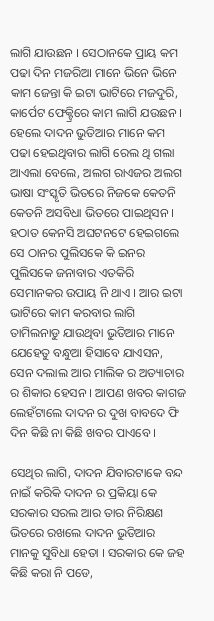ଲାଗି ଯାଉଛନ । ସେଠାନକେ ପ୍ରାୟ କମ ପଢା ଦିନ ମଜରିଆ ମାନେ ଭିନେ ଭିନେ କାମ ଜେନ୍ତା କି ଇଟା ଭାଟିରେ ମଜଦୁରି, କାର୍ପେଟ ଫେକ୍ଟ୍ରିରେ କାମ ଲାଗି ଯଉଛନ । ହେଲେ ଦାଦନ ଭୁତିଆର ମାନେ କମ ପଢା ହେଇଥିବାର ଲାଗି ରେଲ ଥି ଗଲା ଆଏଲା ବେଲେ, ଅଲଗ ରାଏଜର ଅଲଗ ଭାଷା ସଂସ୍କୃତି ଭିତରେ ନିଜକେ କେତନି କେତନି ଅସବିଧା ଭିତରେ ପାଇଥିସନ । ହଠାତ କେନସି ଅଘଟନଟେ ହେଇଗଲେ ସେ ଠାନର ପୁଲିସକେ କି ଇନର ପୁଲିସକେ ଜନାବାର ଏତକିରି ସେମାନକର ଉପାୟ ନି ଥାଏ । ଆର ଇଟା ଭାଟିରେ କାମ କରବାର ଲାଗି ତାମିଲନାଡୁ ଯାଉଥିବା ଭୁତିଆର ମାନେ ଯେହେତୁ ବନ୍ଧୁଆ ହିସାବେ ଯାଏସନ, ସେନ ଦଲାଲ ଆର ମାଲିକ ର ଅତ୍ୟାଚାର ର ଶିକାର ହେସନ । ଆପଣ ଖବର କାଗଜ ଲେହଁଟାଲେ ଦାଦନ ର ଦୁଖ ବାବଦେ ଫି ଦିନ କିଛି ନା କିଛି ଖବର ପାଏବେ ।

ସେଥିର ଲାଗି, ଦାଦନ ଯିବାରଟାକେ ବନ୍ଦ ନାଇଁ କରିକି ଦାଦନ ର ପ୍ରକିୟା କେ ସରକାର ସରଲ ଆର ତାର ନିରିକ୍ଷଣ ଭିତରେ ରଖଲେ ଦାଦନ ଭୁତିଆର ମାନକୁ ସୁବିଧା ହେତା । ସରକାର କେ ଜହ କିଛି କରା ନି ପଡେ,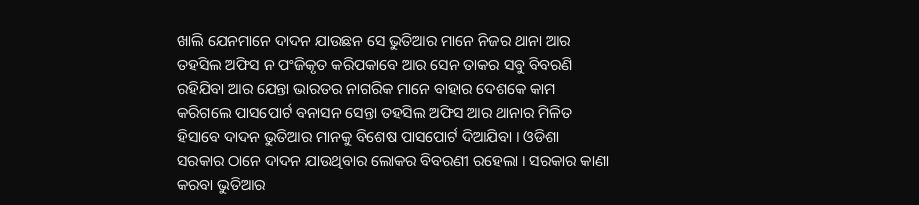ଖାଲି ଯେନମାନେ ଦାଦନ ଯାଉଛନ ସେ ଭୁତିଆର ମାନେ ନିଜର ଥାନା ଆର ତହସିଲ ଅଫିସ ନ ପଂଜିକୃତ କରିପକାବେ ଆର ସେନ ତାକର ସବୁ ବିବରଣି ରହିଯିବା ଆର ଯେନ୍ତା ଭାରତର ନାଗରିକ ମାନେ ବାହାର ଦେଶକେ କାମ କରିଗଲେ ପାସପୋର୍ଟ ବନାସନ ସେନ୍ତା ତହସିଲ ଅଫିସ ଆର ଥାନାର ମିଳିତ ହିସାବେ ଦାଦନ ଭୁତିଆର ମାନକୁ ବିଶେଷ ପାସପୋର୍ଟ ଦିଆଯିବା । ଓଡିଶା ସରକାର ଠାନେ ଦାଦନ ଯାଉଥିବାର ଲୋକର ବିବରଣୀ ରହେଲା । ସରକାର କାଣା କରବା ଭୁତିଆର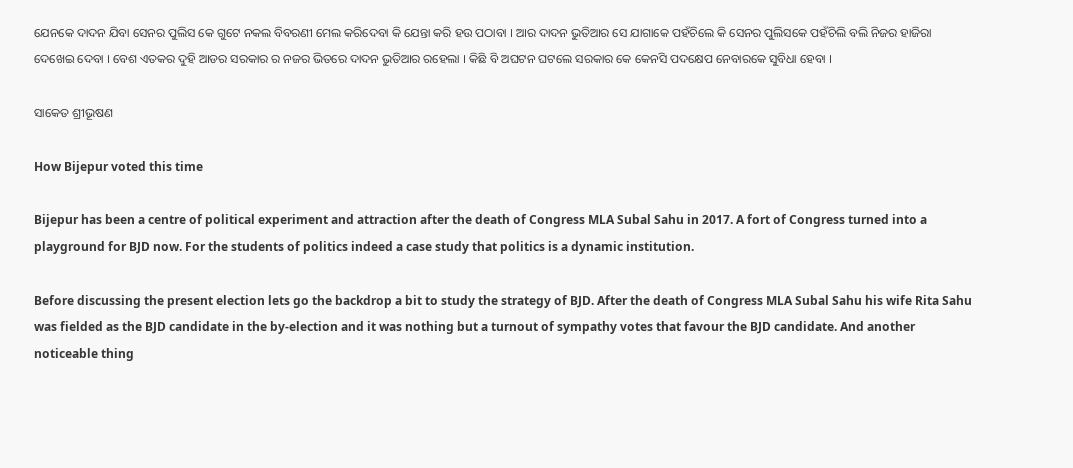ଯେନକେ ଦାଦନ ଯିବା ସେନର ପୁଲିସ କେ ଗୁଟେ ନକଲ ବିବରଣୀ ମେଲ କରିଦେବା କି ଯେନ୍ତା କରି ହଉ ପଠାବା । ଆର ଦାଦନ ଭୁତିଆର ସେ ଯାଗାକେ ପହଁଚିଲେ କି ସେନର ପୁଲିସକେ ପହଁଚିଲି ବଲି ନିଜର ହାଜିରା ଦେଖେଇ ଦେବା । ବେଶ ଏତକର ଦୁହି ଆଡର ସରକାର ର ନଜର ଭିତରେ ଦାଦନ ଭୁତିଆର ରହେଲା । କିଛି ବି ଅଘଟନ ଘଟଲେ ସରକାର କେ କେନସି ପଦକ୍ଷେପ ନେବାରକେ ସୁବିଧା ହେବା ।

ସାକେତ ଶ୍ରୀଭୂଷଣ

How Bijepur voted this time

Bijepur has been a centre of political experiment and attraction after the death of Congress MLA Subal Sahu in 2017. A fort of Congress turned into a playground for BJD now. For the students of politics indeed a case study that politics is a dynamic institution.

Before discussing the present election lets go the backdrop a bit to study the strategy of BJD. After the death of Congress MLA Subal Sahu his wife Rita Sahu was fielded as the BJD candidate in the by-election and it was nothing but a turnout of sympathy votes that favour the BJD candidate. And another noticeable thing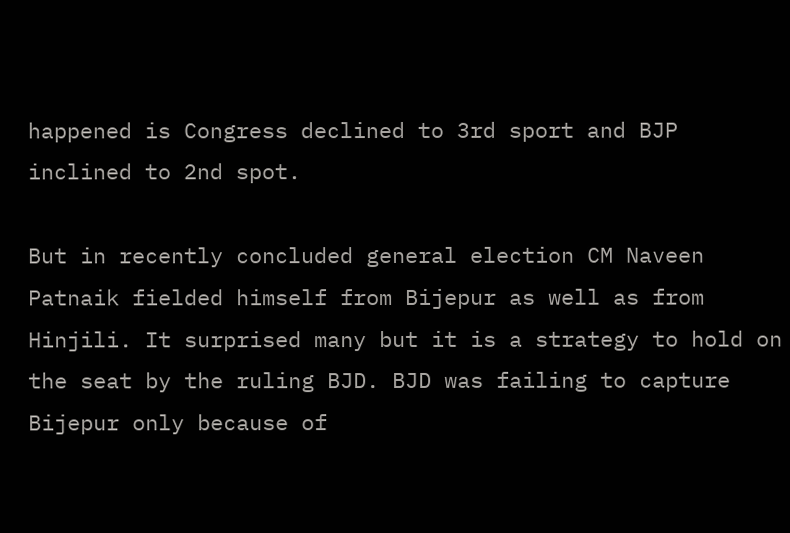happened is Congress declined to 3rd sport and BJP inclined to 2nd spot.

But in recently concluded general election CM Naveen Patnaik fielded himself from Bijepur as well as from Hinjili. It surprised many but it is a strategy to hold on the seat by the ruling BJD. BJD was failing to capture Bijepur only because of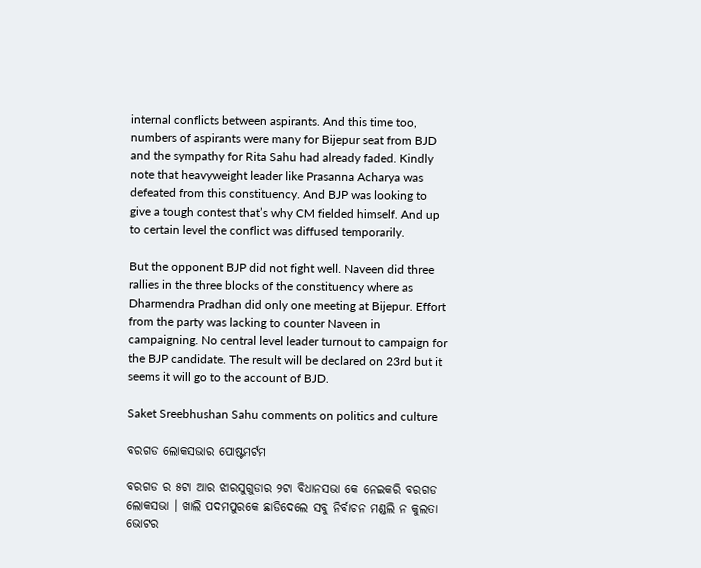internal conflicts between aspirants. And this time too, numbers of aspirants were many for Bijepur seat from BJD and the sympathy for Rita Sahu had already faded. Kindly note that heavyweight leader like Prasanna Acharya was defeated from this constituency. And BJP was looking to give a tough contest that’s why CM fielded himself. And up to certain level the conflict was diffused temporarily.

But the opponent BJP did not fight well. Naveen did three rallies in the three blocks of the constituency where as Dharmendra Pradhan did only one meeting at Bijepur. Effort from the party was lacking to counter Naveen in campaigning. No central level leader turnout to campaign for the BJP candidate. The result will be declared on 23rd but it seems it will go to the account of BJD.

Saket Sreebhushan Sahu comments on politics and culture

ବରଗଡ ଲୋକସଭାର ପୋଷ୍ଟମର୍ଟମ

ବରଗଡ ର ୫ଟା ଆର ଝାରସୁଗୁଡାର ୨ଟା ବିଧାନସଭା କେ ନେଇକରି ବରଗଡ ଲୋକସଭା । ଖାଲି ପଦମପୁରକେ ଛାଡିଦେଲେ ସବୁ ନିର୍ବାଚନ ମଣ୍ଡଲି ନ କୁଲତା ଭୋଟର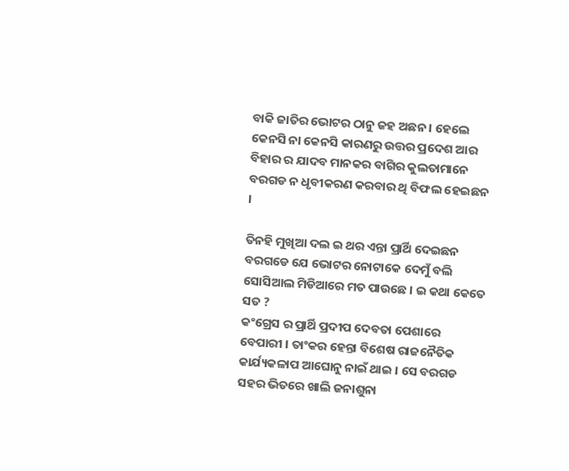ବାକି ଜାତିର ଭୋଟର ଠାନୁ ଜହ ଅଛନ । ହେଲେ କେନସି ନା କେନସି କାରଣରୁ ଉତ୍ତର ପ୍ରଦେଶ ଆର ବିହାର ର ଯାଦବ ମାନକର ବାଗିର କୁଲତାମାନେ ବରଗଡ ନ ଧୃବୀକରଣ କରବାର ଥି ବିଫଲ ହେଇଛନ ।

ତିନହି ମୁଖିଆ ଦଲ ଇ ଥର ଏନ୍ତା ପ୍ରାର୍ଥି ଦେଇଛନ ବରଗଡେ ଯେ ଭୋଟର ନୋଟାକେ ଦେମୁଁ ବଲି ସୋସିଆଲ ମିଡିଆରେ ମତ ପାଉଛେ । ଇ କଥା କେତେ ସତ ?
କଂଗ୍ରେସ ର ପ୍ରାର୍ଥି ପ୍ରଦୀପ ଦେବତା ପେଶାରେ ବେପାରୀ । ତାଂକର ହେନ୍ତା ବିଶେଷ ରାଜନୈତିକ କାର୍ଯ୍ୟକଳାପ ଆଘୋନୁ ନାଇଁ ଥାଇ । ସେ ବରଗଡ ସହର ଭିତରେ ଖାଲି ଜନାଶୁନା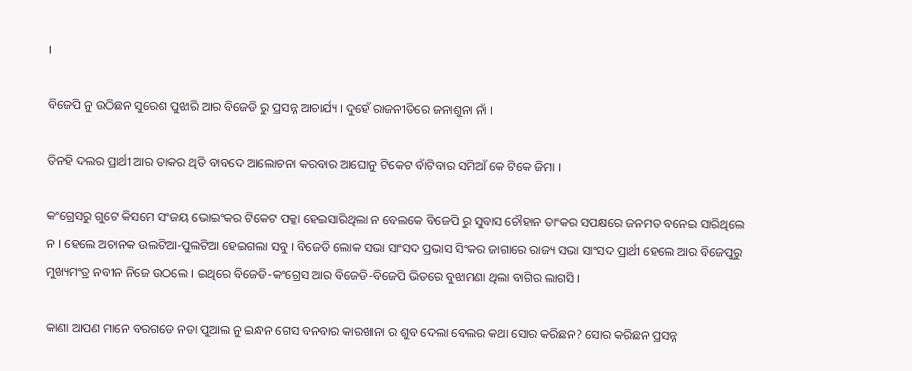।

ବିଜେପି ନୁ ଉଠିଛନ ସୁରେଶ ପୁଝାରି ଆର ବିଜେଡି ରୁ ପ୍ରସନ୍ନ ଆଚାର୍ଯ୍ୟ । ଦୁହେଁ ରାଜନୀତିରେ ଜନାଶୁନା ନାଁ ।

ତିନହି ଦଲର ପ୍ରାର୍ଥୀ ଆର ତାକର ଥିତି ବାବଦେ ଆଲୋଚନା କରବାର ଆଘୋନୁ ଟିକେଟ ବାଁଟିବାର ସମିଆଁ କେ ଟିକେ ଜିମା ।

କଂଗ୍ରେସରୁ ଗୁଟେ କିସମେ ସଂଜୟ ଭୋଇଂକର ଟିକେଟ ପକ୍କା ହେଇସାରିଥିଲା ନ ବେଲକେ ବିଜେପି ରୁ ସୁବାସ ଚୌହାନ ତାଂକର ସପକ୍ଷରେ ଜନମତ ବନେଇ ସାରିଥିଲେ ନ । ହେଲେ ଅଚାନକ ଉଲଟିଆ-ପୁଲଟିଆ ହେଇଗଲା ସବୁ । ବିଜେଡି ଲୋକ ସଭା ସାଂସଦ ପ୍ରଭାସ ସିଂକର ଜାଗାରେ ରାଜ୍ୟ ସଭା ସାଂସଦ ପ୍ରାର୍ଥୀ ହେଲେ ଆର ବିଜେପୁରୁ ମୁଖ୍ୟମଂତ୍ର ନବୀନ ନିଜେ ଉଠଲେ । ଇଥିରେ ବିଜେଡି-କଂଗ୍ରେସ ଆର ବିଜେଡି-ବିଜେପି ଭିତରେ ବୁଝାମଣା ଥିଲା ବାଗିର ଲାଗସି ।

କାଣା ଆପଣ ମାନେ ବରଗଡେ ନଡା ପୁଆଲ ନୁ ଇନ୍ଧନ ଗେସ ବନବାର କାରଖାନା ର ଶୁବ ଦେଲା ବେଲର କଥା ସୋର କରିଛନ? ସୋର କରିଛନ ପ୍ରସନ୍ନ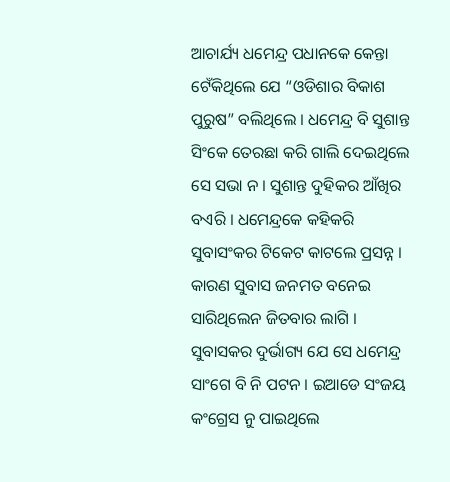ଆଚାର୍ଯ୍ୟ ଧମେନ୍ଦ୍ର ପଧାନକେ କେନ୍ତା ଟେଁକିଥିଲେ ଯେ “ଓଡିଶାର ବିକାଶ ପୁରୁଷ” ବଲିଥିଲେ । ଧମେନ୍ଦ୍ର ବି ସୁଶାନ୍ତ ସିଂକେ ତେରଛା କରି ଗାଲି ଦେଇଥିଲେ ସେ ସଭା ନ । ସୁଶାନ୍ତ ଦୁହିକର ଆଁଖିର ବଏରି । ଧମେନ୍ଦ୍ରକେ କହିକରି ସୁବାସଂକର ଟିକେଟ କାଟଲେ ପ୍ରସନ୍ନ । କାରଣ ସୁବାସ ଜନମତ ବନେଇ ସାରିଥିଲେନ ଜିତବାର ଲାଗି । ସୁବାସକର ଦୁର୍ଭାଗ୍ୟ ଯେ ସେ ଧମେନ୍ଦ୍ର ସାଂଗେ ବି ନି ପଟନ । ଇଆଡେ ସଂଜୟ କଂଗ୍ରେସ ନୁ ପାଇଥିଲେ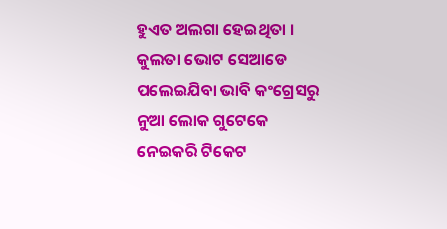ହୁଏତ ଅଲଗା ହେଇଥିତା । କୁଲତା ଭୋଟ ସେଆଡେ ପଲେଇଯିବା ଭାବି କଂଗ୍ରେସରୁ ନୁଆ ଲୋକ ଗୁଟେକେ ନେଇକରି ଟିକେଟ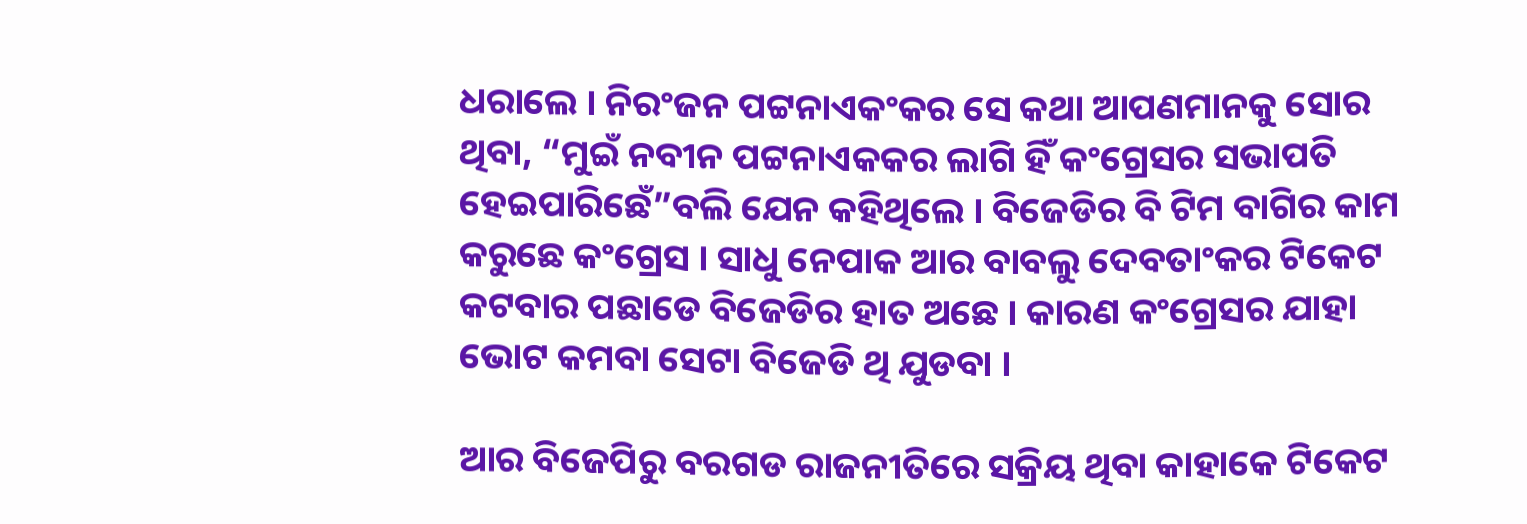ଧରାଲେ । ନିରଂଜନ ପଟ୍ଟନାଏକଂକର ସେ କଥା ଆପଣମାନକୁ ସୋର ଥିବା, “ମୁଇଁ ନବୀନ ପଟ୍ଟନାଏକକର ଲାଗି ହିଁ କଂଗ୍ରେସର ସଭାପତି ହେଇପାରିଛେଁ”ବଲି ଯେନ କହିଥିଲେ । ବିଜେଡିର ବି ଟିମ ବାଗିର କାମ କରୁଛେ କଂଗ୍ରେସ । ସାଧୁ ନେପାକ ଆର ବାବଲୁ ଦେବତାଂକର ଟିକେଟ କଟବାର ପଛାଡେ ବିଜେଡିର ହାତ ଅଛେ । କାରଣ କଂଗ୍ରେସର ଯାହା ଭୋଟ କମବା ସେଟା ବିଜେଡି ଥି ଯୁଡବା ।

ଆର ବିଜେପିରୁ ବରଗଡ ରାଜନୀତିରେ ସକ୍ରିୟ ଥିବା କାହାକେ ଟିକେଟ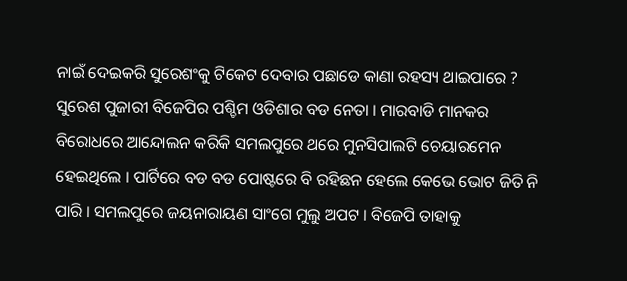ନାଇଁ ଦେଇକରି ସୁରେଶଂକୁ ଟିକେଟ ଦେବାର ପଛାଡେ କାଣା ରହସ୍ୟ ଥାଇପାରେ ? ସୁରେଶ ପୁଜାରୀ ବିଜେପିର ପଶ୍ଚିମ ଓଡିଶାର ବଡ ନେତା । ମାରବାଡି ମାନକର ବିରୋଧରେ ଆନ୍ଦୋଲନ କରିକି ସମଲପୁରେ ଥରେ ମୁନସିପାଲଟି ଚେୟାରମେନ ହେଇଥିଲେ । ପାର୍ଟିରେ ବଡ ବଡ ପୋଷ୍ଟରେ ବି ରହିଛନ ହେଲେ କେଭେ ଭୋଟ ଜିତି ନି ପାରି । ସମଲପୁରେ ଜୟନାରାୟଣ ସାଂଗେ ମୁଲୁ ଅପଟ । ବିଜେପି ତାହାକୁ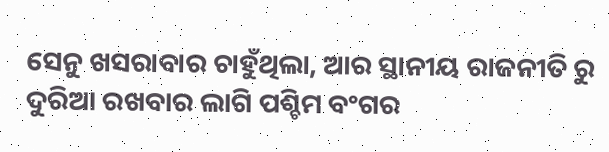ସେନୁ ଖସରାବାର ଚାହୁଁଥିଲା, ଆର ସ୍ଥାନୀୟ ରାଜନୀତି ରୁ ଦୁରିଆ ରଖବାର ଲାଗି ପଶ୍ଚିମ ବଂଗର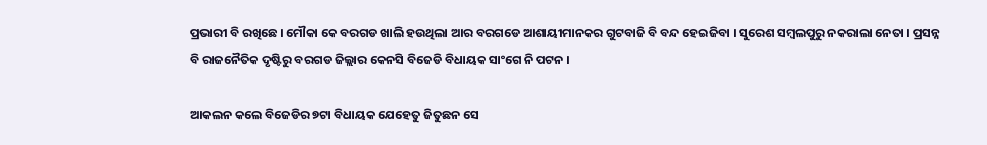ପ୍ରଭାରୀ ବି ରଖିଛେ । ମୌକା କେ ବରଗଡ ଖାଲି ହଉଥିଲା ଆର ବରଗଡେ ଆଶାୟୀମାନକର ଗୁଟବାଜି ବି ବନ୍ଦ ହେଇଜିବା । ସୁରେଶ ସମ୍ବଲପୁରୁ ନକରାଲା ନେତା । ପ୍ରସନ୍ନ ବି ରାଜନୈତିକ ଦୃଷ୍ଟିରୁ ବରଗଡ ଜିଲ୍ଲାର କେନସି ବିଜେଡି ବିଧାୟକ ସାଂଗେ ନି ପଟନ ।

ଆକଲନ କଲେ ବିଜେଡିର ୭ଟା ବିଧାୟକ ଯେହେତୁ ଜିତୁଛନ ସେ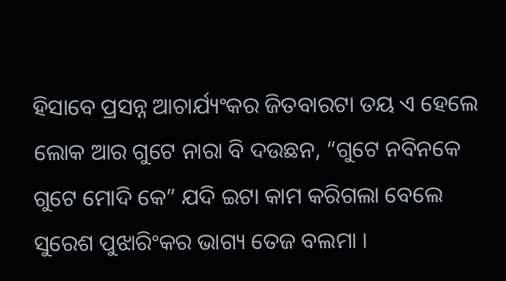ହିସାବେ ପ୍ରସନ୍ନ ଆଚାର୍ଯ୍ୟଂକର ଜିତବାରଟା ତୟ ଏ ହେଲେ ଲୋକ ଆର ଗୁଟେ ନାରା ବି ଦଉଛନ, “ଗୁଟେ ନବିନକେ ଗୁଟେ ମୋଦି କେ” ଯଦି ଇଟା କାମ କରିଗଲା ବେଲେ ସୁରେଶ ପୁଝାରିଂକର ଭାଗ୍ୟ ତେଜ ବଲମା ।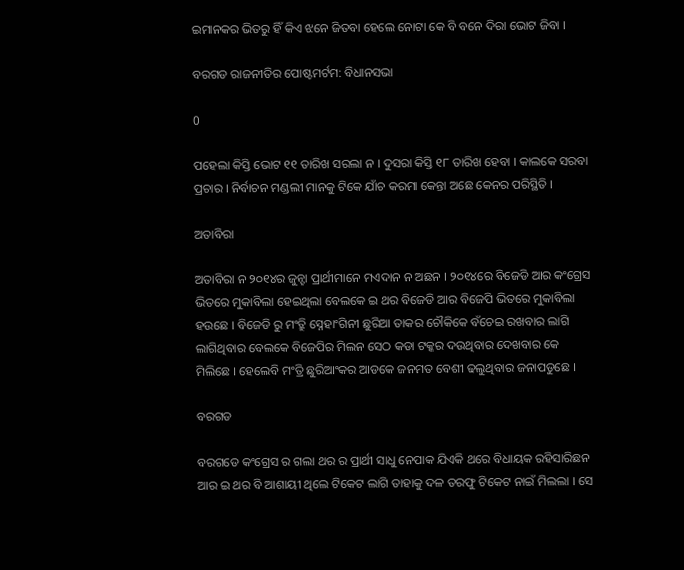ଇମାନକର ଭିତରୁ ହିଁ କିଏ ଝନେ ଜିତବା ହେଲେ ନୋଟା କେ ବି ବନେ ଦିରା ଭୋଟ ଜିବା ।

ବରଗଡ ରାଜନୀତିର ପୋଷ୍ଟମର୍ଟମ: ବିଧାନସଭା

0

ପହେଲା କିସ୍ତି ଭୋଟ ୧୧ ତାରିଖ ସରଲା ନ । ଦୁସରା କିସ୍ତି ୧୮ ତାରିଖ ହେବା । କାଲକେ ସରବା ପ୍ରଚାର । ନିର୍ବାଚନ ମଣ୍ଡଲୀ ମାନକୁ ଟିକେ ଯାଁଚ କରମା କେନ୍ତା ଅଛେ କେନର ପରିସ୍ଥିତି ।

ଅତାବିରା

ଅତାବିରା ନ ୨୦୧୪ର ଜୁନ୍ହା ପ୍ରାର୍ଥୀମାନେ ମଏଦାନ ନ ଅଛନ । ୨୦୧୪ରେ ବିଜେଡି ଆର କଂଗ୍ରେସ ଭିତରେ ମୁକାବିଲା ହେଇଥିଲା ବେଲକେ ଇ ଥର ବିଜେଡି ଆର ବିଜେପି ଭିତରେ ମୁକାବିଲା ହଉଛେ । ବିଜେଡି ରୁ ମଂତ୍ରୁି ସ୍ନେହାଂଗିନୀ ଛୁରିଆ ତାକର ଚୌକିକେ ବଁଚେଇ ରଖବାର ଲାଗି ଲାଗିଥିବାର ବେଲକେ ବିଜେପିର ମିଲନ ସେଠ କଡା ଟକ୍କର ଦଉଥିବାର ଦେଖବାର କେ ମିଲିଛେ । ହେଲେବି ମଂତ୍ରି ଛୁରିଆଂକର ଆଡକେ ଜନମତ ବେଶୀ ଢଲୁଥିବାର ଜନାପଡୁଛେ ।

ବରଗଡ

ବରଗଡେ କଂଗ୍ରେସ ର ଗଲା ଥର ର ପ୍ରାର୍ଥୀ ସାଧୁ ନେପାକ ଯିଏକି ଥରେ ବିଧାୟକ ରହିସାରିଛନ ଆର ଇ ଥର ବି ଆଶାୟୀ ଥିଲେ ଟିକେଟ ଲାଗି ତାହାକୁ ଦଳ ତରଫୁ ଟିକେଟ ନାଇଁ ମିଲଲା । ସେ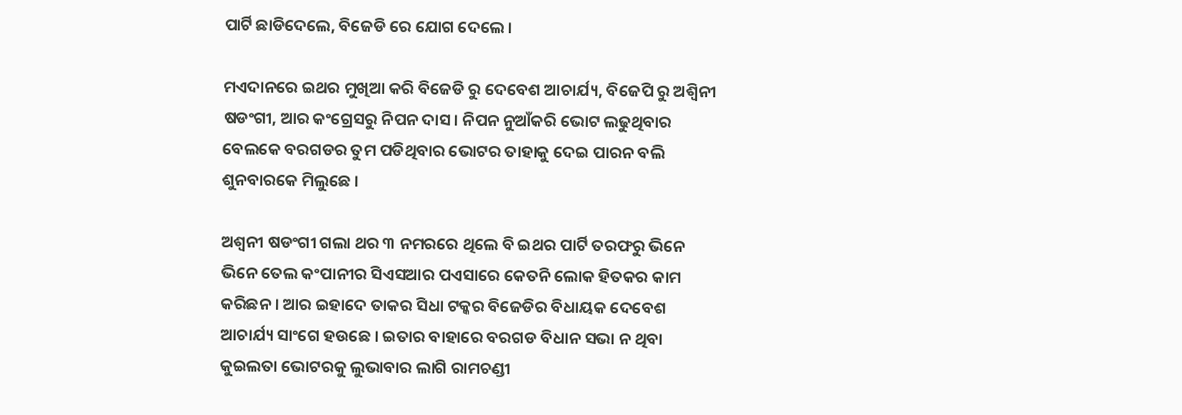ପାର୍ଟି ଛାଡିଦେଲେ, ବିଜେଡି ରେ ଯୋଗ ଦେଲେ ।

ମଏଦାନରେ ଇଥର ମୁଖିଆ କରି ବିଜେଡି ରୁ ଦେବେଶ ଆଚାର୍ଯ୍ୟ, ବିଜେପି ରୁ ଅଶ୍ୱିନୀ ଷଡଂଗୀ, ଆର କଂଗ୍ରେସରୁ ନିପନ ଦାସ । ନିପନ ନୁଆଁକରି ଭୋଟ ଲଢୁଥିବାର ବେଲକେ ବରଗଡର ତୁମ ପଡିଥିବାର ଭୋଟର ତାହାକୁ ଦେଇ ପାରନ ବଲି ଶୁନବାରକେ ମିଲୁଛେ ।

ଅଶ୍ୱନୀ ଷଡଂଗୀ ଗଲା ଥର ୩ ନମରରେ ଥିଲେ ବି ଇଥର ପାର୍ଟି ତରଫରୁ ଭିନେ ଭିନେ ତେଲ କଂପାନୀର ସିଏସଆର ପଏସାରେ କେତନି ଲୋକ ହିତକର କାମ କରିଛନ । ଆର ଇହାଦେ ତାକର ସିଧା ଟକ୍କର ବିଜେଡିର ବିଧାୟକ ଦେବେଶ ଆଚାର୍ଯ୍ୟ ସାଂଗେ ହଉଛେ । ଇତାର ବାହାରେ ବରଗଡ ବିଧାନ ସଭା ନ ଥିବା କୁଇଲତା ଭୋଟରକୁ ଲୁଭାବାର ଲାଗି ରାମଚଣ୍ଡୀ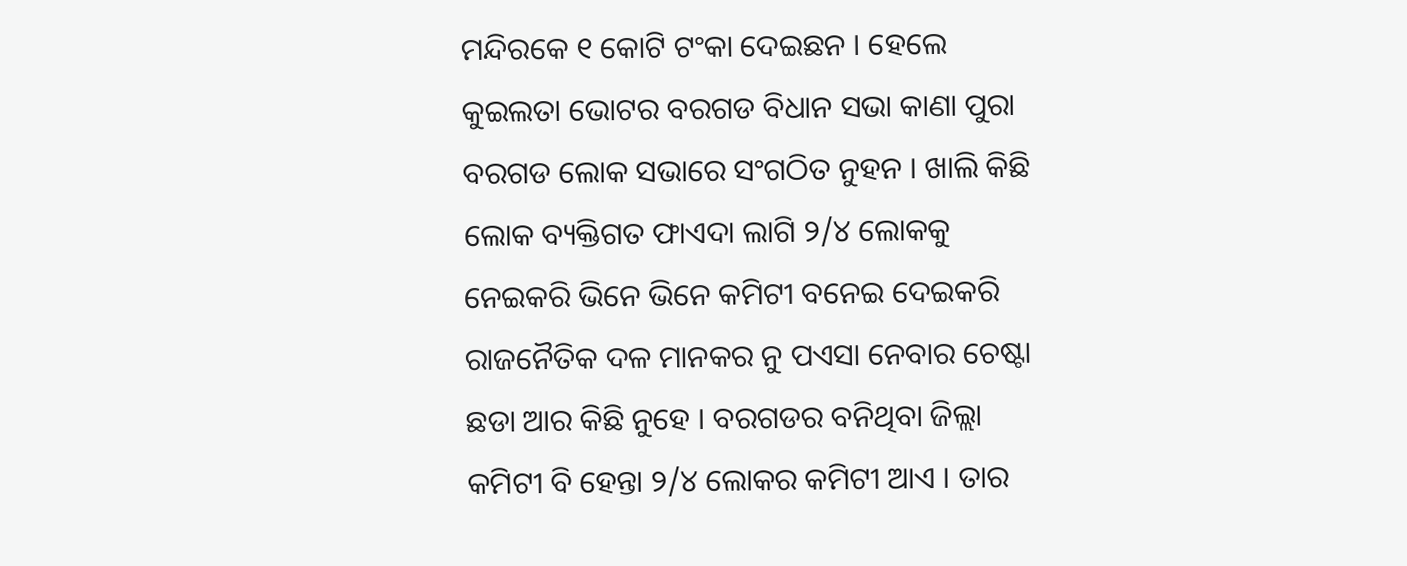ମନ୍ଦିରକେ ୧ କୋଟି ଟଂକା ଦେଇଛନ । ହେଲେ କୁଇଲତା ଭୋଟର ବରଗଡ ବିଧାନ ସଭା କାଣା ପୁରା ବରଗଡ ଲୋକ ସଭାରେ ସଂଗଠିତ ନୁହନ । ଖାଲି କିଛି ଲୋକ ବ୍ୟକ୍ତିଗତ ଫାଏଦା ଲାଗି ୨/୪ ଲୋକକୁ ନେଇକରି ଭିନେ ଭିନେ କମିଟୀ ବନେଇ ଦେଇକରି ରାଜନୈତିକ ଦଳ ମାନକର ନୁ ପଏସା ନେବାର ଚେଷ୍ଟା ଛଡା ଆର କିଛି ନୁହେ । ବରଗଡର ବନିଥିବା ଜିଲ୍ଲା କମିଟୀ ବି ହେନ୍ତା ୨/୪ ଲୋକର କମିଟୀ ଆଏ । ତାର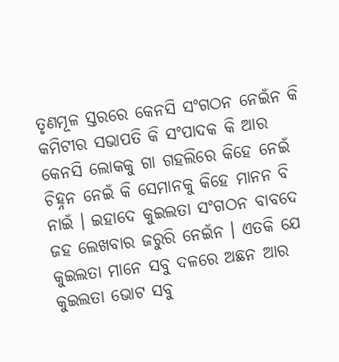ତୃଣମୂଳ ସ୍ତରରେ କେନସି ସଂଗଠନ ନେଇଁନ କି କମିଟୀର ସଭାପତି କି ସଂପାଦକ କି ଆର କେନସି ଲୋକକୁ ଗା ଗହଲିରେ କିହେ ନେଇଁ ଚିହ୍ନନ ନେଇଁ କି ସେମାନକୁ କିହେ ମାନନ ବି ନାଇଁ । ଇହାଦେ କୁଇଲତା ସଂଗଠନ ବାବଦେ ଜହ ଲେଖବାର ଜରୁରି ନେଇଁନ । ଏତକି ଯେ କୁଇଲତା ମାନେ ସବୁ ଦଳରେ ଅଛନ ଆର କୁଇଲତା ଭୋଟ ସବୁ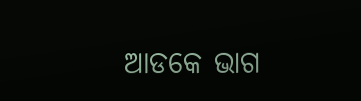ଆଡକେ ଭାଗ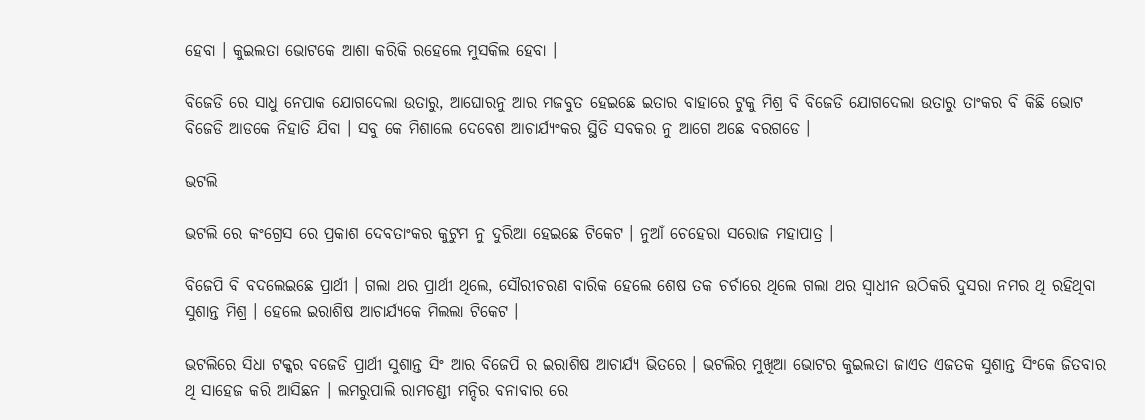ହେବା । କୁଇଲତା ଭୋଟକେ ଆଶା କରିକି ରହେଲେ ମୁସକିଲ ହେବା ।

ବିଜେଡି ରେ ସାଧୁ ନେପାକ ଯୋଗଦେଲା ଉତାରୁ, ଆଘୋରନୁ ଆର ମଜବୁତ ହେଇଛେ ଇତାର ବାହାରେ ଟୁକୁ ମିଶ୍ର ବି ବିଜେଡି ଯୋଗଦେଲା ଉତାରୁ ତାଂକର ବି କିଛି ଭୋଟ ବିଜେଡି ଆଡକେ ନିହାତି ଯିବା । ସବୁ କେ ମିଶାଲେ ଦେବେଶ ଆଚାର୍ଯ୍ୟଂକର ସ୍ଥିତି ସବକର ନୁ ଆଗେ ଅଛେ ବରଗଡେ ।

ଭଟଲି

ଭଟଲି ରେ କଂଗ୍ରେସ ରେ ପ୍ରକାଶ ଦେବତାଂକର କୁଟୁମ ନୁ ଦୁରିଆ ହେଇଛେ ଟିକେଟ । ନୁଆଁ ଚେହେରା ସରୋଜ ମହାପାତ୍ର ।

ବିଜେପି ବି ବଦଲେଇଛେ ପ୍ରାର୍ଥୀ । ଗଲା ଥର ପ୍ରାର୍ଥୀ ଥିଲେ, ସୌରୀଚରଣ ବାରିକ ହେଲେ ଶେଷ ତକ ଚର୍ଚାରେ ଥିଲେ ଗଲା ଥର ସ୍ୱାଧୀନ ଉଠିକରି ଦୁସରା ନମର ଥି ରହିଥିବା ସୁଶାନ୍ତ ମିଶ୍ର । ହେଲେ ଇରାଶିଷ ଆଚାର୍ଯ୍ୟକେ ମିଲଲା ଟିକେଟ ।

ଭଟଲିରେ ସିଧା ଟକ୍କର ବଜେଡି ପ୍ରାର୍ଥୀ ସୁଶାନ୍ତ ସିଂ ଆର ବିଜେପି ର ଇରାଶିଷ ଆଚାର୍ଯ୍ୟ ଭିତରେ । ଭଟଲିର ମୁଖିଆ ଭୋଟର କୁଇଲତା ଜାଏତ ଏଜତକ ସୁଶାନ୍ତ ସିଂକେ ଜିତବାର ଥି ସାହେଜ କରି ଆସିଛନ । ଲମରୁପାଲି ରାମଚଣ୍ଡୀ ମନ୍ଦିର ବନାବାର ରେ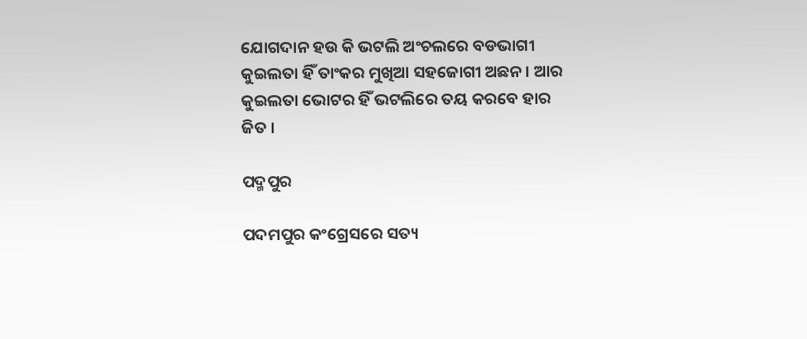ଯୋଗଦାନ ହଉ କି ଭଟଲି ଅଂଚଲରେ ବଡଭାଗୀ କୁଇଲତା ହିଁ ତାଂକର ମୁଖିଆ ସହଜୋଗୀ ଅଛନ । ଆର କୁଇଲତା ଭୋଟର ହିଁ ଭଟଲିରେ ତୟ କରବେ ହାର ଜିତ ।

ପଦ୍ମପୁର

ପଦମପୁର କଂଗ୍ରେସରେ ସତ୍ୟ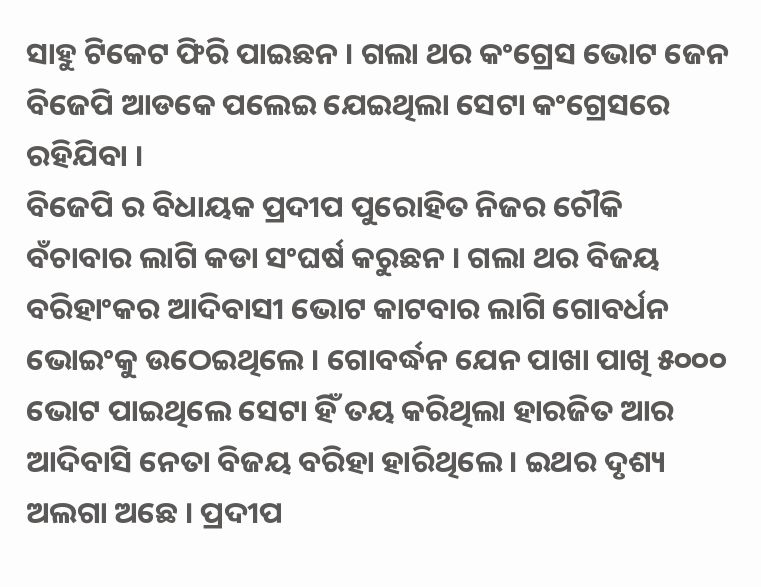ସାହୁ ଟିକେଟ ଫିରି ପାଇଛନ । ଗଲା ଥର କଂଗ୍ରେସ ଭୋଟ ଜେନ ବିଜେପି ଆଡକେ ପଲେଇ ଯେଇଥିଲା ସେଟା କଂଗ୍ରେସରେ ରହିଯିବା ।
ବିଜେପି ର ବିଧାୟକ ପ୍ରଦୀପ ପୁରୋହିତ ନିଜର ଚୌକି ବଁଚାବାର ଲାଗି କଡା ସଂଘର୍ଷ କରୁଛନ । ଗଲା ଥର ବିଜୟ ବରିହାଂକର ଆଦିବାସୀ ଭୋଟ କାଟବାର ଲାଗି ଗୋବର୍ଧନ ଭୋଇଂକୁ ଉଠେଇଥିଲେ । ଗୋବର୍ଦ୍ଧନ ଯେନ ପାଖା ପାଖି ୫୦୦୦ ଭୋଟ ପାଇଥିଲେ ସେଟା ହିଁ ତୟ କରିଥିଲା ହାରଜିତ ଆର ଆଦିବାସି ନେତା ବିଜୟ ବରିହା ହାରିଥିଲେ । ଇଥର ଦୃଶ୍ୟ ଅଲଗା ଅଛେ । ପ୍ରଦୀପ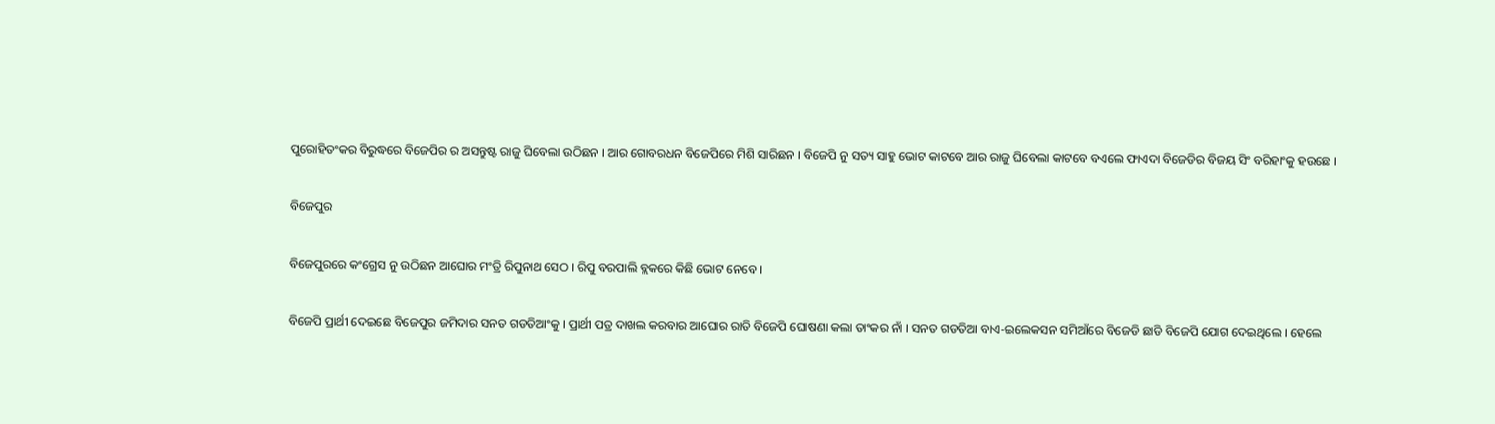ପୁରୋହିତଂକର ବିରୁଦ୍ଧରେ ବିଜେପିର ର ଅସନ୍ତୁଷ୍ଟ ରାଜୁ ଘିବେଲା ଉଠିଛନ । ଆର ଗୋବରଧନ ବିଜେପିରେ ମିଶି ସାରିଛନ । ବିଜେପି ନୁ ସତ୍ୟ ସାହୁ ଭୋଟ କାଟବେ ଆର ରାଜୁ ଘିବେଲା କାଟବେ ବଏଲେ ଫାଏଦା ବିଜେଡିର ବିଜୟ ସିଂ ବରିହାଂକୁ ହଉଛେ ।

ବିଜେପୁର

ବିଜେପୁରରେ କଂଗ୍ରେସ ନୁ ଉଠିଛନ ଆଘୋର ମଂତ୍ରି ରିପୁନାଥ ସେଠ । ରିପୁ ବରପାଲି ବ୍ଲକରେ କିଛି ଭୋଟ ନେବେ ।

ବିଜେପି ପ୍ରାର୍ଥୀ ଦେଇଛେ ବିଜେପୁର ଜମିଦାର ସନତ ଗଡତିଆଂକୁ । ପ୍ରାର୍ଥୀ ପତ୍ର ଦାଖଲ କରବାର ଆଘୋର ରାତି ବିଜେପି ଘୋଷଣା କଲା ତାଂକର ନାଁ । ସନତ ଗଡତିଆ ବାଏ-ଇଲେକସନ ସମିଆଁରେ ବିଜେଡି ଛାଡି ବିଜେପି ଯୋଗ ଦେଇଥିଲେ । ହେଲେ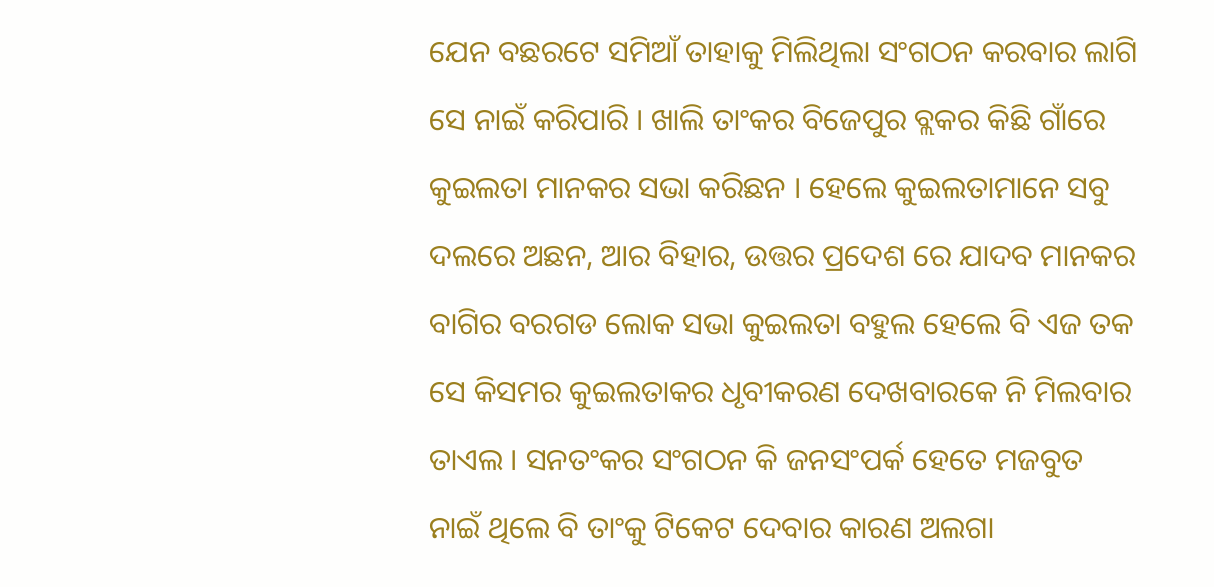ଯେନ ବଛରଟେ ସମିଆଁ ତାହାକୁ ମିଲିଥିଲା ସଂଗଠନ କରବାର ଲାଗି ସେ ନାଇଁ କରିପାରି । ଖାଲି ତାଂକର ବିଜେପୁର ବ୍ଲକର କିଛି ଗାଁରେ କୁଇଲତା ମାନକର ସଭା କରିଛନ । ହେଲେ କୁଇଲତାମାନେ ସବୁ ଦଲରେ ଅଛନ, ଆର ବିହାର, ଉତ୍ତର ପ୍ରଦେଶ ରେ ଯାଦବ ମାନକର ବାଗିର ବରଗଡ ଲୋକ ସଭା କୁଇଲତା ବହୁଲ ହେଲେ ବି ଏଜ ତକ ସେ କିସମର କୁଇଲତାକର ଧୃବୀକରଣ ଦେଖବାରକେ ନି ମିଲବାର ତାଏଲ । ସନତଂକର ସଂଗଠନ କି ଜନସଂପର୍କ ହେତେ ମଜବୁତ ନାଇଁ ଥିଲେ ବି ତାଂକୁ ଟିକେଟ ଦେବାର କାରଣ ଅଲଗା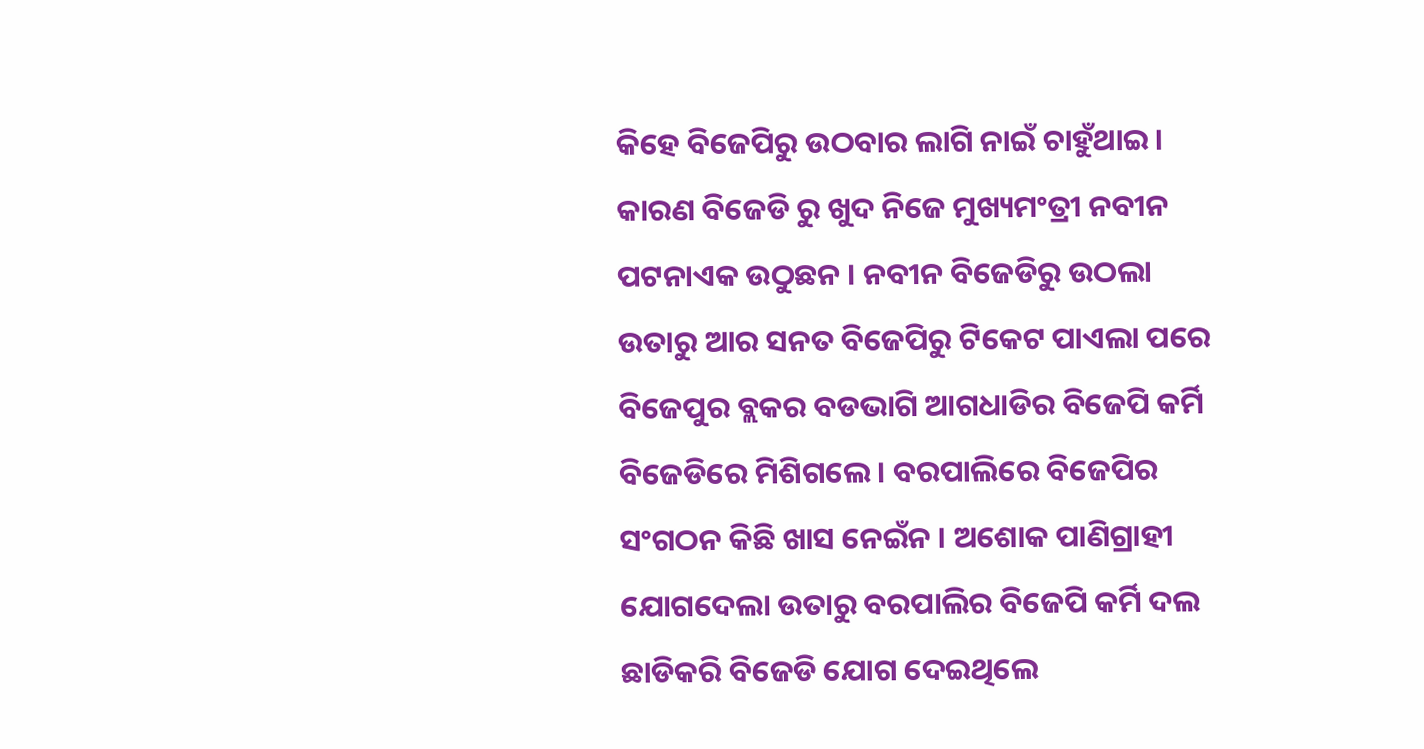କିହେ ବିଜେପିରୁ ଉଠବାର ଲାଗି ନାଇଁ ଚାହୁଁଥାଇ । କାରଣ ବିଜେଡି ରୁ ଖୁଦ ନିଜେ ମୁଖ୍ୟମଂତ୍ରୀ ନବୀନ ପଟନାଏକ ଉଠୁଛନ । ନବୀନ ବିଜେଡିରୁ ଉଠଲା ଉତାରୁ ଆର ସନତ ବିଜେପିରୁ ଟିକେଟ ପାଏଲା ପରେ ବିଜେପୁର ବ୍ଲକର ବଡଭାଗି ଆଗଧାଡିର ବିଜେପି କର୍ମି ବିଜେଡିରେ ମିଶିଗଲେ । ବରପାଲିରେ ବିଜେପିର ସଂଗଠନ କିଛି ଖାସ ନେଇଁନ । ଅଶୋକ ପାଣିଗ୍ରାହୀ ଯୋଗଦେଲା ଉତାରୁ ବରପାଲିର ବିଜେପି କର୍ମି ଦଲ ଛାଡିକରି ବିଜେଡି ଯୋଗ ଦେଇଥିଲେ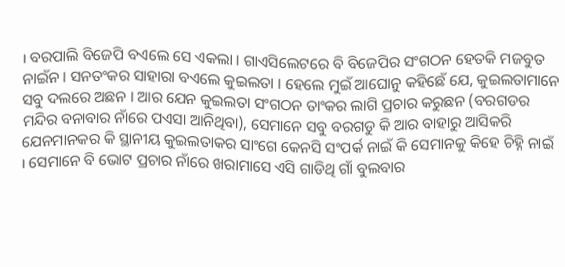। ବରପାଲି ବିଜେପି ବଏଲେ ସେ ଏକଲା । ଗାଏସିଲେଟରେ ବି ବିଜେପିର ସଂଗଠନ ହେତକି ମଜବୁତ ନାଇଁନ । ସନତଂକର ସାହାରା ବଏଲେ କୁଇଲତା । ହେଲେ ମୁଇଁ ଆଘୋନୁ କହିଛେଁ ଯେ, କୁଇଲତାମାନେ ସବୁ ଦଲରେ ଅଛନ । ଆର ଯେନ କୁଇଲତା ସଂଗଠନ ତାଂକର ଲାଗି ପ୍ରଚାର କରୁଛନ (ବରଗଡର ମନ୍ଦିର ବନାବାର ନାଁରେ ପଏସା ଆନିଥିବା), ସେମାନେ ସବୁ ବରଗଡୁ କି ଆର ବାହାରୁ ଆସିକରି ଯେନମାନକର କି ସ୍ଥାନୀୟ କୁଇଲତାକର ସାଂଗେ କେନସି ସଂପର୍କ ନାଇଁ କି ସେମାନକୁ କିହେ ଚିହ୍ନି ନାଇଁ । ସେମାନେ ବି ଭୋଟ ପ୍ରଚାର ନାଁରେ ଖରାମାସେ ଏସି ଗାଡିଥି ଗାଁ ବୁଲବାର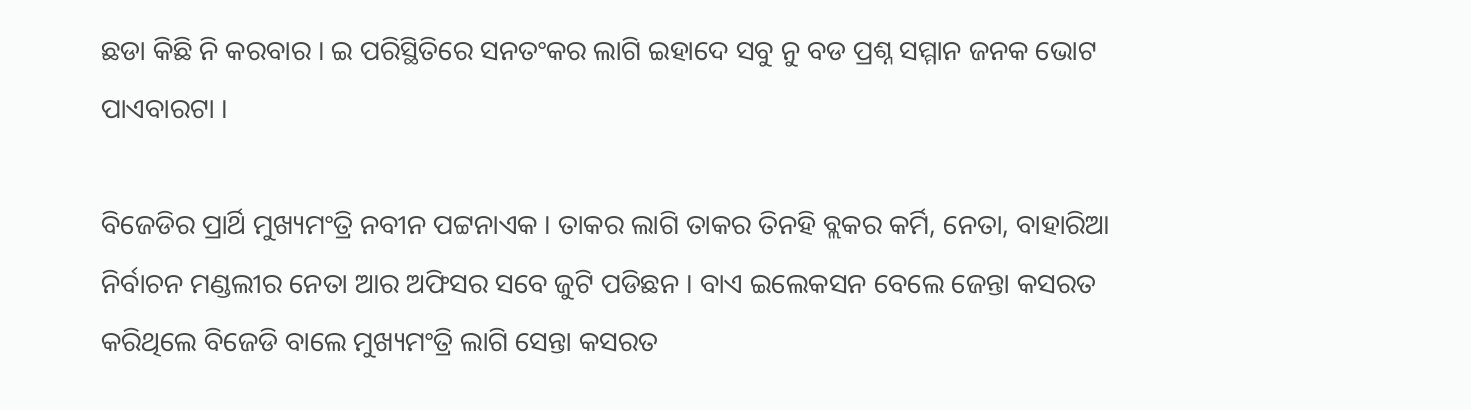ଛଡା କିଛି ନି କରବାର । ଇ ପରିସ୍ଥିତିରେ ସନତଂକର ଲାଗି ଇହାଦେ ସବୁ ନୁ ବଡ ପ୍ରଶ୍ନ ସମ୍ମାନ ଜନକ ଭୋଟ ପାଏବାରଟା ।

ବିଜେଡିର ପ୍ରାର୍ଥି ମୁଖ୍ୟମଂତ୍ରି ନବୀନ ପଟ୍ଟନାଏକ । ତାକର ଲାଗି ତାକର ତିନହି ବ୍ଲକର କର୍ମି, ନେତା, ବାହାରିଆ ନିର୍ବାଚନ ମଣ୍ଡଲୀର ନେତା ଆର ଅଫିସର ସବେ ଜୁଟି ପଡିଛନ । ବାଏ ଇଲେକସନ ବେଲେ ଜେନ୍ତା କସରତ କରିଥିଲେ ବିଜେଡି ବାଲେ ମୁଖ୍ୟମଂତ୍ରି ଲାଗି ସେନ୍ତା କସରତ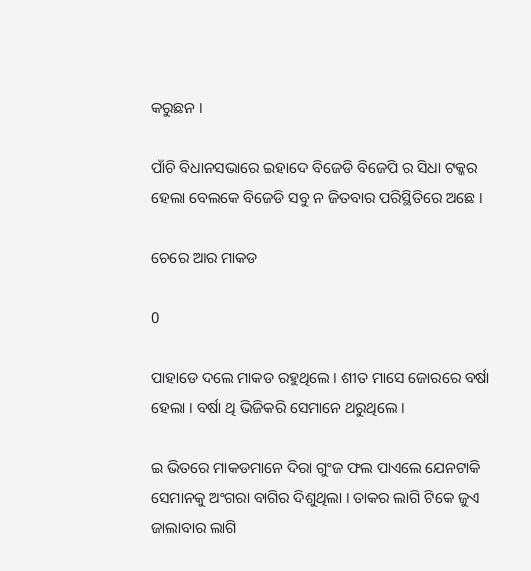କରୁଛନ ।

ପାଁଚି ବିଧାନସଭାରେ ଇହାଦେ ବିଜେଡି ବିଜେପି ର ସିଧା ଟକ୍କର ହେଲା ବେଲକେ ବିଜେଡି ସବୁ ନ ଜିତବାର ପରିସ୍ଥିତିରେ ଅଛେ ।

ଚେରେ ଆର ମାକଡ

0

ପାହାଡେ ଦଲେ ମାକଡ ରହୁଥିଲେ । ଶୀତ ମାସେ ଜୋରରେ ବର୍ଷା ହେଲା । ବର୍ଷା ଥି ଭିଜିକରି ସେମାନେ ଥରୁଥିଲେ ।

ଇ ଭିତରେ ମାକଡମାନେ ଦିରା ଗୁଂଜ ଫଲ ପାଏଲେ ଯେନଟାକି ସେମାନକୁ ଅଂଗରା ବାଗିର ଦିଶୁଥିଲା । ତାକର ଲାଗି ଟିକେ ଜୁଏ ଜାଲାବାର ଲାଗି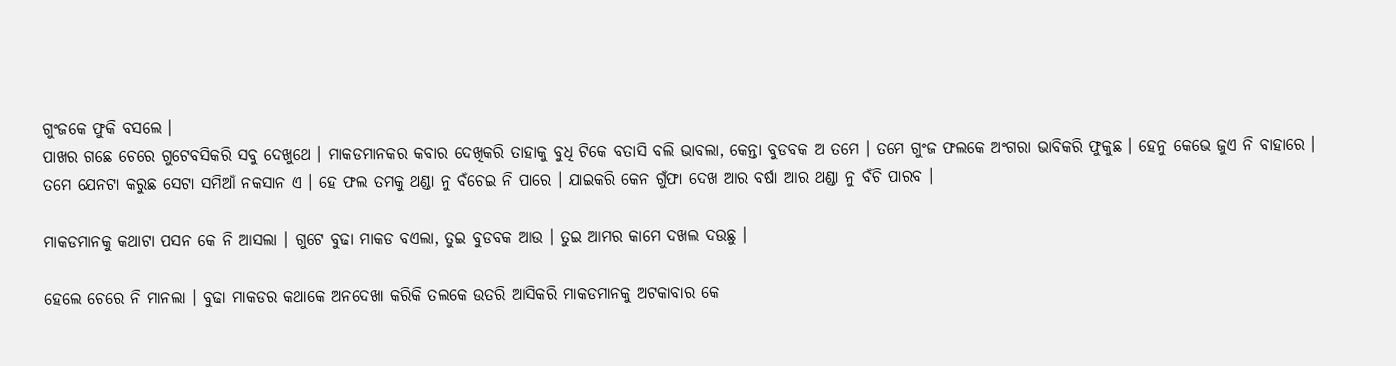ଗୁଂଜକେ ଫୁକି ବସଲେ ।
ପାଖର ଗଛେ ଚେରେ ଗୁଟେବସିକରି ସବୁ ଦେଖୁଥେ । ମାକଡମାନକର କବାର ଦେଖିକରି ତାହାକୁ ବୁଧି ଟିକେ ବତାସି ବଲି ଭାବଲା, କେନ୍ତା ବୁଡବକ ଅ ତମେ । ତମେ ଗୁଂଜ ଫଲକେ ଅଂଗରା ଭାବିକରି ଫୁକୁଛ । ହେନୁ କେଭେ ଜୁଏ ନି ବାହାରେ । ତମେ ଯେନଟା କରୁଛ ସେଟା ସମିଆଁ ନକସାନ ଏ । ହେ ଫଲ ତମକୁ ଥଣ୍ଡା ନୁ ବଁଚେଇ ନି ପାରେ । ଯାଇକରି କେନ ଗୁଁଫା ଦେଖ ଆର ବର୍ଷା ଆର ଥଣ୍ଡା ନୁ ବଁଚି ପାରବ ।

ମାକଡମାନକୁ କଥାଟା ପସନ କେ ନି ଆସଲା । ଗୁଟେ ବୁଢା ମାକଡ ବଏଲା, ତୁଇ ବୁଡବକ ଆଉ । ତୁଇ ଆମର କାମେ ଦଖଲ ଦଉଛୁ ।

ହେଲେ ଚେରେ ନି ମାନଲା । ବୁଢା ମାକଡର କଥାକେ ଅନଦେଖା କରିକି ତଲକେ ଉତରି ଆସିକରି ମାକଡମାନକୁ ଅଟକାବାର କେ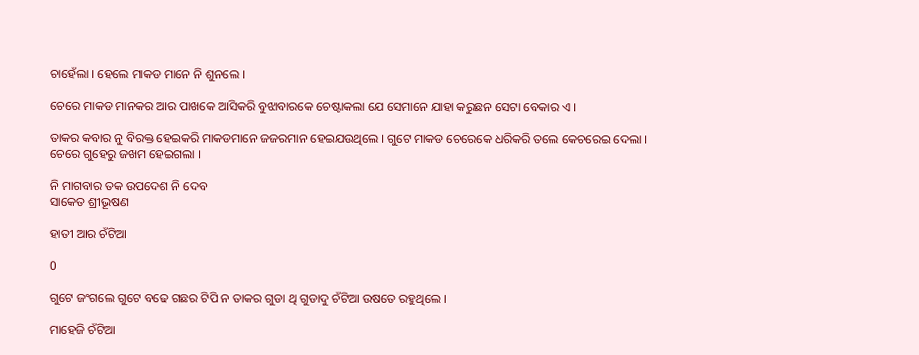ଚାହେଁଲା । ହେଲେ ମାକଡ ମାନେ ନି ଶୁନଲେ ।

ଚେରେ ମାକଡ ମାନକର ଆର ପାଖକେ ଆସିକରି ବୁଝାବାରକେ ଚେଷ୍ଟାକଲା ଯେ ସେମାନେ ଯାହା କରୁଛନ ସେଟା ବେକାର ଏ ।

ତାକର କବାର ନୁ ବିରକ୍ତ ହେଇକରି ମାକଡମାନେ ଜଜରମାନ ହେଇଯଉଥିଲେ । ଗୁଟେ ମାକଡ ଚେରେକେ ଧରିକରି ତଲେ କେଚରେଇ ଦେଲା । ଚେରେ ଗୁହେରୁ ଜଖମ ହେଇଗଲା ।

ନି ମାଗବାର ତକ ଉପଦେଶ ନି ଦେବ
ସାକେତ ଶ୍ରୀଭୂଷଣ

ହାତୀ ଆର ଚଁଟିଆ

0

ଗୁଟେ ଜଂଗଲେ ଗୁଟେ ବଢେ ଗଛର ଟିପି ନ ତାକର ଗୁଡା ଥି ଗୁଡାଦୁ ଚଁଟିଆ ଉଷତେ ରହୁଥିଲେ ।

ମାହେଜି ଚଁଟିଆ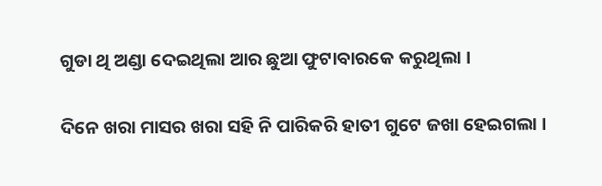ଗୁଡା ଥି ଅଣ୍ଡା ଦେଇଥିଲା ଆର ଛୁଆ ଫୁଟାବାରକେ କରୁଥିଲା ।

ଦିନେ ଖରା ମାସର ଖରା ସହି ନି ପାରିକରି ହାତୀ ଗୁଟେ ଜଖା ହେଇଗଲା ।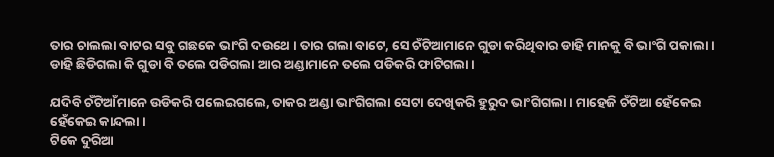ତାର ଚାଲଲା ବାଟର ସବୁ ଗଛକେ ଭାଂଗି ଦଉଥେ । ତାର ଗଲା ବାଟେ, ସେ ଚଁଟିଆମାନେ ଗୁଡା କରିଥିବାର ଡାହି ମାନକୁ ବି ଭାଂଗି ପକାଲା ।
ଡାହି ଛିଡିଗଲା କି ଗୁଡା ବି ତଲେ ପଡିଗଲା ଆର ଅଣ୍ଡାମାନେ ତଲେ ପଡିକରି ଫାଟିଗଲା ।

ଯଦିବି ଚଁଟିଆଁମାନେ ଉଡିକରି ପଲେଇଗଲେ, ତାକର ଅଣ୍ଡା ଭାଂଗିଗଲା ସେଟା ଦେଖିକରି ହୁରୁଦ ଭାଂଗିଗଲା । ମାହେଜି ଚଁଟିଆ ହେଁକେଇ ହେଁକେଇ କାନ୍ଦଲା ।
ଟିକେ ଦୁରିଆ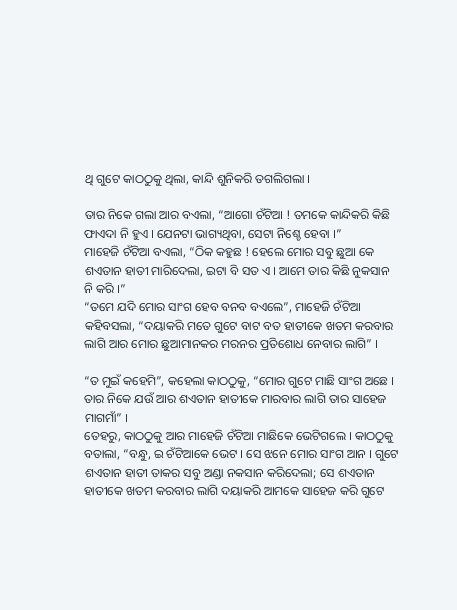ଥି ଗୁଟେ କାଠଠୁକୁ ଥିଲା, କାନ୍ଦି ଶୁନିକରି ତଗଲିଗଲା ।

ତାର ନିକେ ଗଲା ଆର ବଏଲା, “ଆଗୋ ଚଁଟିଆ ! ତମକେ କାନ୍ଦିକରି କିଛି ଫାଏଦା ନି ହୁଏ । ଯେନଟା ଭାଗ୍ୟଥିବା, ସେଟା ନିଶ୍ଚେ ହେବା ।”
ମାହେଜି ଚଁଟିଆ ବଏଲା, “ଠିକ କହୁଛ ! ହେଲେ ମୋର ସବୁ ଛୁଆ କେ ଶଏତାନ ହାତୀ ମାରିଦେଲା, ଇଟା ବି ସତ ଏ । ଆମେ ତାର କିଛି ନୁକସାନ ନି କରି ।”
“ତମେ ଯଦି ମୋର ସାଂଗ ହେବ ବନବ ବଏଲେ”, ମାହେଜି ଚଁଟିଆ କହିବସଲା, “ଦୟାକରି ମତେ ଗୁଟେ ବାଟ ବତ ହାତୀକେ ଖତମ କରବାର ଲାଗି ଆର ମୋର ଛୁଆମାନକର ମରନର ପ୍ରତିଶୋଧ ନେବାର ଲାଗି” ।

“ତ ମୁଇଁ କହେମି”, କହେଲା କାଠଠୁକୁ, “ମୋର ଗୁଟେ ମାଛି ସାଂଗ ଅଛେ । ତାର ନିକେ ଯଉଁ ଆର ଶଏତାନ ହାତୀକେ ମାରବାର ଲାଗି ତାର ସାହେଜ ମାଗମାଁ” ।
ତେହରୁ, କାଠଠୁକୁ ଆର ମାହେଜି ଚଁଟିଆ ମାଛିକେ ଭେଟିଗଲେ । କାଠଠୁକୁ ବତାଲା, “ବନ୍ଧୁ, ଇ ଚଁଟିଆକେ ଭେଟ । ସେ ଝନେ ମୋର ସାଂଗ ଆନ । ଗୁଟେ ଶଏତାନ ହାତୀ ତାକର ସବୁ ଅଣ୍ଡା ନକସାନ କରିଦେଲା; ସେ ଶଏତାନ ହାତୀକେ ଖତମ କରବାର ଲାଗି ଦୟାକରି ଆମକେ ସାହେଜ କରି ଗୁଟେ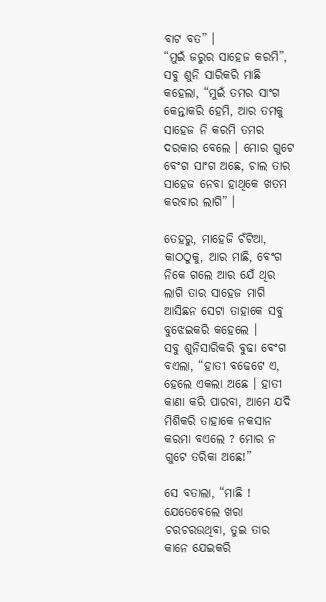ବାଟ ବତ” ।
“ମୁଇଁ ଜରୁର ସାହେଜ କରମି”, ସବୁ ଶୁନି ସାରିକରି ମାଛି କହେଲା, “ମୁଇଁ ତମର ସାଂଗ କେନ୍ତାକରି ହେମି, ଆର ତମକୁ ସାହେଜ ନି କରମି ତମର ଦରକାର ବେଲେ । ମୋର ଗୁଟେ ବେଂଗ ସାଂଗ ଅଛେ, ଚାଲ ତାର ସାହେଜ ନେବା ହାଥିକେ ଖତମ କରବାର ଲାଗି” ।

ତେହରୁ, ମାହେଜି ଚଁଟିଆ, କାଠଠୁକୁ, ଆର ମାଛି, ବେଂଗ ନିକେ ଗଲେ ଆର ଯେଁ ଥିର ଲାଗି ତାର ସାହେଜ ମାଗି ଆସିଛନ ସେଟା ତାହାକେ ସବୁ ବୁଝେଇକରି କହେଲେ ।
ସବୁ ଶୁନିସାରିକରି ବୁଢା ବେଂଗ ବଏଲା, “ହାତୀ ବଢେଟେ ଏ, ହେଲେ ଏକଲା ଅଛେ । ହାତୀ କାଣା କରି ପାରବା, ଆମେ ଯଦି ମିଶିକରି ତାହାକେ ନକସାନ କରମା ବଏଲେ ? ମୋର ନ ଗୁଟେ ତରିକା ଅଛେ!”

ସେ ବତାଲା, “ମାଛି ! ଯେତେବେଲେ ଖରା ଚରଚରଉଥିବା, ତୁଇ ତାର କାନେ ଯେଇକରି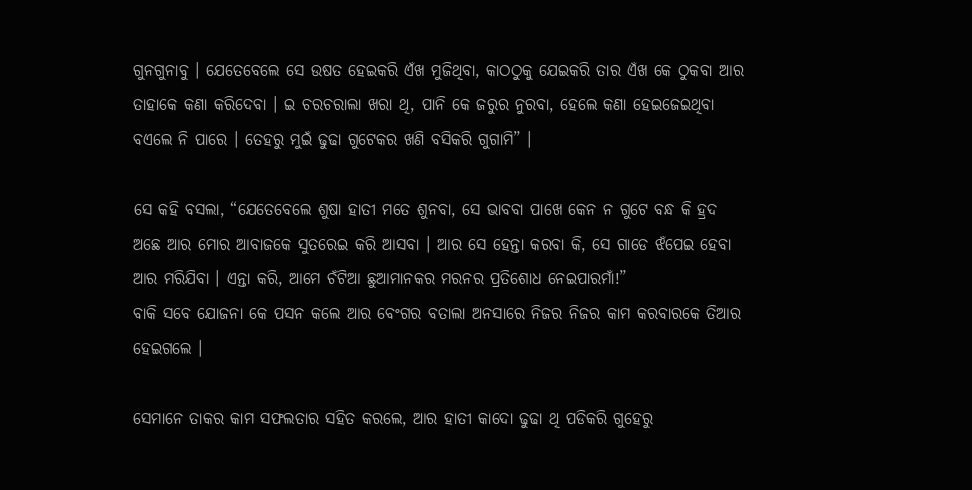ଗୁନଗୁନାବୁ । ଯେତେବେଲେ ସେ ଉଷତ ହେଇକରି ଏଁଖ ମୁଜିଥିବା, କାଠଠୁକୁ ଯେଇକରି ତାର ଏଁଖ କେ ଠୁକବା ଆର ତାହାକେ କଣା କରିଦେବା । ଇ ଚରଚରାଲା ଖରା ଥି, ପାନି କେ ଜରୁର ନୁରବା, ହେଲେ କଣା ହେଇଜେଇଥିବା ବଏଲେ ନି ପାରେ । ତେହରୁ ମୁଇଁ ଢୁଢା ଗୁଟେକର ଖଣି ବସିକରି ଗୁଗାମି” ।

ସେ କହି ବସଲା, “ଯେତେବେଲେ ଶୁଷା ହାତୀ ମତେ ଶୁନବା, ସେ ଭାବବା ପାଖେ କେନ ନ ଗୁଟେ ବନ୍ଧ କି ହ୍ରଦ ଅଛେ ଆର ମୋର ଆବାଜକେ ସୁତରେଇ କରି ଆସବା । ଆର ସେ ହେନ୍ତା କରବା କି, ସେ ଗାଡେ ଝଁପେଇ ହେବା ଆର ମରିଯିବା । ଏନ୍ତା କରି, ଆମେ ଚଁଟିଆ ଛୁଆମାନକର ମରନର ପ୍ରତିଶୋଧ ନେଇପାରମାଁ!”
ବାକି ସବେ ଯୋଜନା କେ ପସନ କଲେ ଆର ବେଂଗର ବତାଲା ଅନସାରେ ନିଜର ନିଜର କାମ କରବାରକେ ତିଆର ହେଇଗଲେ ।

ସେମାନେ ତାକର କାମ ସଫଲତାର ସହିତ କରଲେ, ଆର ହାତୀ କାଦୋ ଢୁଢା ଥି ପଡିକରି ଗୁହେରୁ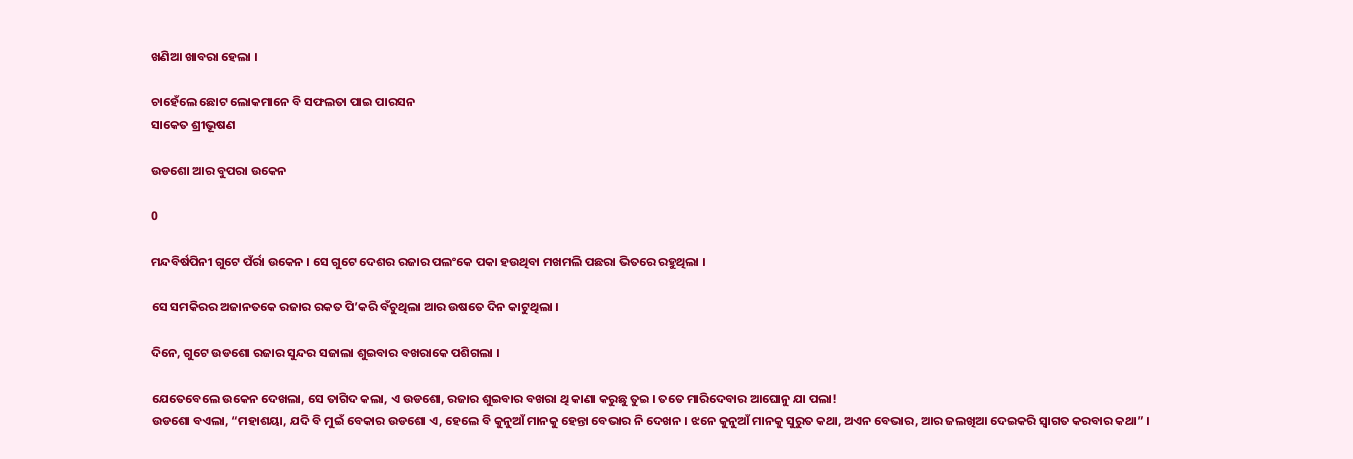ଖଣିଆ ଖାବରା ହେଲା ।

ଚାହେଁଲେ ଛୋଟ ଲୋକମାନେ ବି ସଫଲତା ପାଇ ପାରସନ
ସାକେତ ଶ୍ରୀଭୂଷଣ

ଉଡଶୋ ଆର ବୁପରା ଉକେନ

0

ମନ୍ଦବିର୍ଷପିନୀ ଗୁଟେ ପଁର୍ରା ଉକେନ । ସେ ଗୁଟେ ଦେଶର ରଜାର ପଲଂକେ ପକା ହଉଥିବା ମଖମଲି ପଛରା ଭିତରେ ରହୁଥିଲା ।

ସେ ସମକିରର ଅଜାନତକେ ରଜାର ରକତ ପି’କରି ବଁଚୁଥିଲା ଆର ଉଷତେ ଦିନ କାଟୁଥିଲା ।

ଦିନେ, ଗୁଟେ ଉଡଶୋ ରଜାର ସୁନ୍ଦର ସଜାଲା ଶୁଇବାର ବଖରାକେ ପଶିଗଲା ।

ଯେତେବେଲେ ଉକେନ ଦେଖଲା, ସେ ତାଗିଦ କଲା, ଏ ଉଡଶୋ, ରଜାର ଶୁଇବାର ବଖରା ଥି କାଣା କରୁଛୁ ତୁଇ । ତତେ ମାରିଦେବାର ଆଘୋନୁ ଯା ପଲା!
ଉଡଶୋ ବଏଲା, “ମହାଶୟା, ଯଦି ବି ମୁଇଁ ବେକାର ଉଡଶୋ ଏ, ହେଲେ ବି କୁନୁଆଁ ମାନକୁ ହେନ୍ତା ବେଭାର ନି ଦେଖନ । ଝନେ କୁନୁଆଁ ମାନକୁ ସୁରୁତ କଥା, ଅଏନ ବେଭାର, ଆର ଜଲଖିଆ ଦେଇକରି ସ୍ୱାଗତ କରବାର କଥା” ।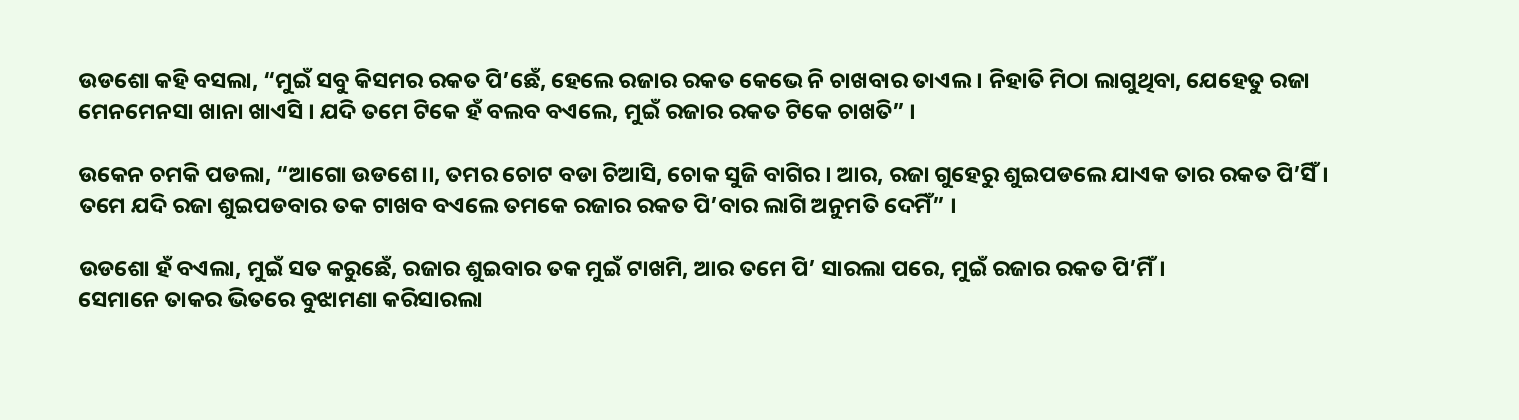ଉଡଶୋ କହି ବସଲା, “ମୁଇଁ ସବୁ କିସମର ରକତ ପି’ଛେଁ, ହେଲେ ରଜାର ରକତ କେଭେ ନି ଚାଖବାର ତାଏଲ । ନିହାତି ମିଠା ଲାଗୁଥିବା, ଯେହେତୁ ରଜା ମେନମେନସା ଖାନା ଖାଏସି । ଯଦି ତମେ ଟିକେ ହଁ ବଲବ ବଏଲେ, ମୁଇଁ ରଜାର ରକତ ଟିକେ ଚାଖତି” ।

ଉକେନ ଚମକି ପଡଲା, “ଆଗୋ ଉଡଶେ।।, ତମର ଚୋଟ ବଡା ଚିଆସି, ଚୋକ ସୁଜି ବାଗିର । ଆର, ରଜା ଗୁହେରୁ ଶୁଇପଡଲେ ଯାଏକ ତାର ରକତ ପି’ସିଁ । ତମେ ଯଦି ରଜା ଶୁଇପଡବାର ତକ ଟାଖବ ବଏଲେ ତମକେ ରଜାର ରକତ ପି’ବାର ଲାଗି ଅନୁମତି ଦେମିଁ” ।

ଉଡଶୋ ହଁ ବଏଲା, ମୁଇଁ ସତ କରୁଛେଁ, ରଜାର ଶୁଇବାର ତକ ମୁଇଁ ଟାଖମି, ଆର ତମେ ପି’ ସାରଲା ପରେ, ମୁଇଁ ରଜାର ରକତ ପି’ମିଁ ।
ସେମାନେ ତାକର ଭିତରେ ବୁଝାମଣା କରିସାରଲା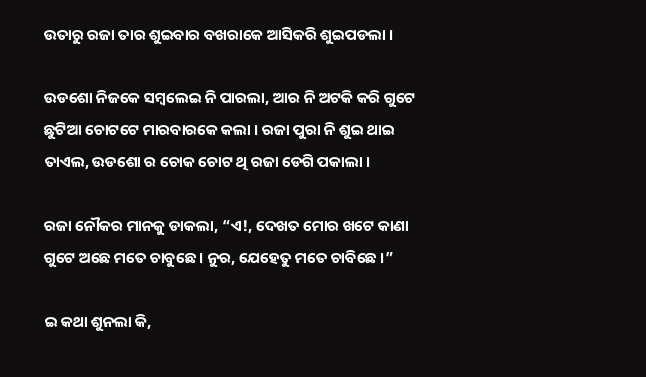ଉତାରୁ ରଜା ତାର ଶୁଇବାର ବଖରାକେ ଆସିକରି ଶୁଇପଡଲା ।

ଉଡଶୋ ନିଜକେ ସମ୍ବଲେଇ ନି ପାରଲା, ଆର ନି ଅଟକି କରି ଗୁଟେ ଛୁଟିଆ ଚୋଟଟେ ମାରବାରକେ କଲା । ରଜା ପୁରା ନି ଶୁଇ ଥାଇ ତାଏଲ, ଉଡଶୋ ର ଚୋକ ଚୋଟ ଥି ରଜା ଡେଗି ପକାଲା ।

ରଜା ନୌକର ମାନକୁ ଡାକଲା, “ଏ!, ଦେଖତ ମୋର ଖଟେ କାଣା ଗୁଟେ ଅଛେ ମତେ ଚାବୁଛେ । ନୁର, ଯେହେତୁ ମତେ ଚାବିଛେ ।”

ଇ କଥା ଶୁନଲା କି,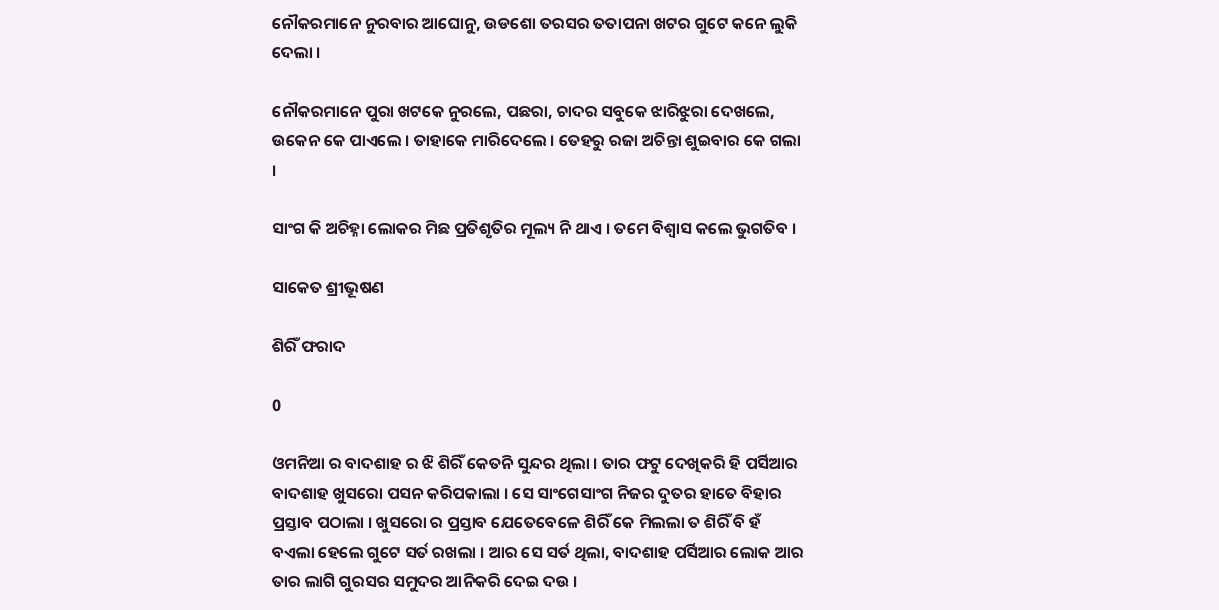ନୌକରମାନେ ନୁରବାର ଆଘୋନୁ, ଉଡଶୋ ତରସର ତତାପନା ଖଟର ଗୁଟେ କନେ ଲୁକି ଦେଲା ।

ନୌକରମାନେ ପୁରା ଖଟକେ ନୁରଲେ, ପଛରା, ଚାଦର ସବୁକେ ଝାରିଝୁରା ଦେଖଲେ, ଉକେନ କେ ପାଏଲେ । ତାହାକେ ମାରିଦେଲେ । ତେହରୁ ରଜା ଅଚିନ୍ତା ଶୁଇବାର କେ ଗଲା ।

ସାଂଗ କି ଅଚିହ୍ନା ଲୋକର ମିଛ ପ୍ରତିଶୃତିର ମୂଲ୍ୟ ନି ଥାଏ । ତମେ ବିଶ୍ୱାସ କଲେ ଭୁଗତିବ ।

ସାକେତ ଶ୍ରୀଭୂଷଣ

ଶିରିଁ ଫରାଦ

0

ଓମନିଆ ର ବାଦଶାହ ର ଝି ଶିରିଁ କେତନି ସୁନ୍ଦର ଥିଲା । ତାର ଫଟୁ ଦେଖିକରି ହି ପର୍ସିଆର ବାଦଶାହ ଖୁସରୋ ପସନ କରିପକାଲା । ସେ ସାଂଗେସାଂଗ ନିଜର ଦୁତର ହାତେ ବିହାର ପ୍ରସ୍ତାବ ପଠାଲା । ଖୁସରୋ ର ପ୍ରସ୍ତାବ ଯେତେବେଳେ ଶିରିଁ କେ ମିଲଲା ତ ଶିରିଁ ବି ହଁ ବଏଲା ହେଲେ ଗୁଟେ ସର୍ତ ରଖଲା । ଆର ସେ ସର୍ତ ଥିଲା, ବାଦଶାହ ପର୍ସିଆର ଲୋକ ଆର ତାର ଲାଗି ଗୁରସର ସମୁଦର ଆନିକରି ଦେଇ ଦଉ ।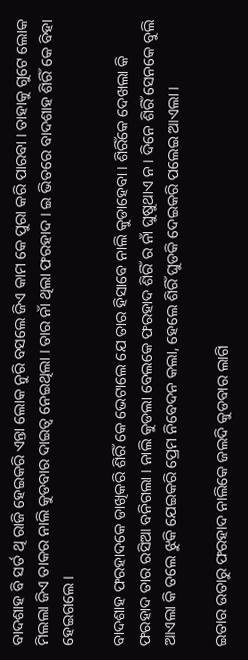ବାଦଶାହ ବି ସର୍ତ ଥି ରାଜି ହେଇକରି ଏନ୍ତା ଲୋକ ନୁରି ବସଲେ ଜିଏ କାମ କେ ପୁରା କରି ପାରବା । ତାହାକୁ ଗୁଟେ ଲୋକ ମିଲଲା ଜିଏ ତାକର ନାଲି କୁଡବାର ଦାଇତ୍ୱ ନେଇଥିଲା । ତାର ନାଁ ଥିଲା ଫରହାଦ । ଇ ଭିତରେ ବାଦଶାହ ଶିରିଁ କେ ବିହା ହେଇଗଲେ ।

ବାଦଶାହ ଫରହାଦକେ ଡାଖିକରି ଶିରିଁ କେ ଭେଟାଲେ ଯେ ତାର ହିସାବେ ନାଲି କୁଡାହେବା । ଶିରିଁକେ ଦେଖଲା କି ଫରହାଦ ତାର ରସିଆ ବନିଗଲା । ନାଲି କୁଡଲା ବେଲକେ ଫରହାଦ ଶିରିଁ ର ନାଁ ଘୁଷୁଥାଏ ନ । ଦିନେ ଶିରିଁ ସେନକେ ବୁଲି ଆଏଲା କି ତଲେ ଝୁକି ଯେଇକରି ପ୍ରେମ ନିବେଦନ କଲା, ହେଲେ ଶିରିଁ ଘୁଡକି ଦେଇକରି ପଲେଇ ଆଏଲା ।

ଇତାର ଉତାରୁ ଫରହାଦ ନାଲିକେ ଜଲଦି କୁଡବାର ଲାଗି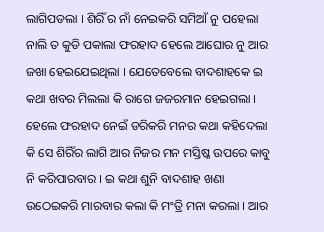ଲାଗିପଡଲା । ଶିରିଁ ର ନାଁ ନେଇକରି ସମିଆଁ ନୁ ପହେଲା ନାଲି ତ କୁଡି ପକାଲା ଫରହାଦ ହେଲେ ଆଘୋର ନୁ ଆର ଜଖା ହେଇଯେଇଥିଲା । ଯେତେବେଲେ ବାଦଶାହକେ ଇ କଥା ଖବର ମିଲଲା କି ରାଗେ ଜଜରମାନ ହେଇଗଲା । ହେଲେ ଫରହାଦ ନେଇଁ ଡରିକରି ମନର କଥା କହିଦେଲା କି ସେ ଶିରିଁର ଲାଗି ଆର ନିଜର ମନ ମସ୍ତିଷ୍କ ଉପରେ କାବୁ ନି କରିପାରବାର । ଇ କଥା ଶୁନି ବାଦଶାହ ଖଣା ଉଠେଇକରି ମାରବାର କଲା କି ମଂତ୍ରି ମନା କରଲା । ଆର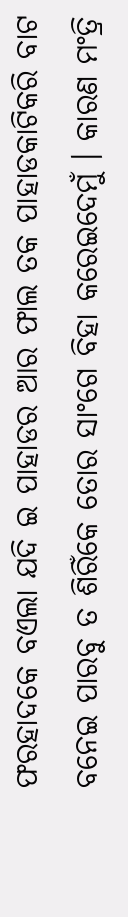ଫରହାଦକେ ବଏଲା ଯଦି ଇ ପାହାଡର ଆର ଫାଲ ତକ ପାହାଡକାଟିକରି ବାଟ ବନେଇ ପାରବୁ ତ ଶିରିଁକେ ତୋର ସାଂଗେ ବିହା କରେଇଦେମୁଁ । କାରଣ ମଂତ୍ରି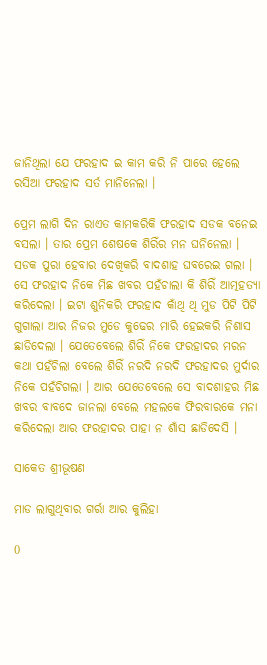ଜାନିଥିଲା ଯେ ଫରହାଦ ଇ କାମ କରି ନି ପାରେ ହେଲେ ରସିଆ ଫରହାଦ ସର୍ତ ମାନିନେଲା ।

ପ୍ରେମ ଲାଗି ଦିନ ରାଏତ କାମକରିକି ଫରହାଦ ସଡକ ବନେଇ ବସଲା । ତାର ପ୍ରେମ ଶେଷକେ ଶିରିଁର ମନ ଘନିନେଲା । ସଡକ ପୁରା ହେବାର ଦେଖିକରି ବାଦଶାହ ଘବରେଇ ଗଲା । ସେ ଫରହାଦ ନିକେ ମିଛ ଖବର ପହଁଚାଲା କି ଶିରିଁ ଆତ୍ମହତ୍ୟା କରିଦେଲା । ଇଟା ଶୁନିକରି ଫରହାଦ କାଁଥି ଥି ମୁଡ ପିଟି ପିଟି ଗୁଗାଲା ଆର ନିଜର ମୁଡେ କୁଢେର ମାରି ହେଇକରି ନିଶାସ ଛାଡିଦେଲା । ଯେତେବେଲେ ଶିରିଁ ନିକେ ଫରହାଦର ମରନ କଥା ପହଁଚିଲା ବେଲେ ଶିରିଁ ନରଦି ନରଦି ଫରହାଦର ମୁର୍ଦାର ନିକେ ପହଁଚିଗଲା । ଆର ଯେତେବେଲେ ସେ ବାଦଶାହର ମିଛ ଖବର ବାବଦେ ଜାନଲା ବେଲେ ମହଲକେ ଫିରବାରକେ ମନା କରିଦେଲା ଆର ଫରହାଦର ପାହା ନ ଶାଁସ ଛାଡିଦେସି ।

ସାକେତ ଶ୍ରୀଭୂଷଣ

ମାଡ ଲାଗୁଥିବାର ଗର୍ରା ଆର କୁଲିହା

0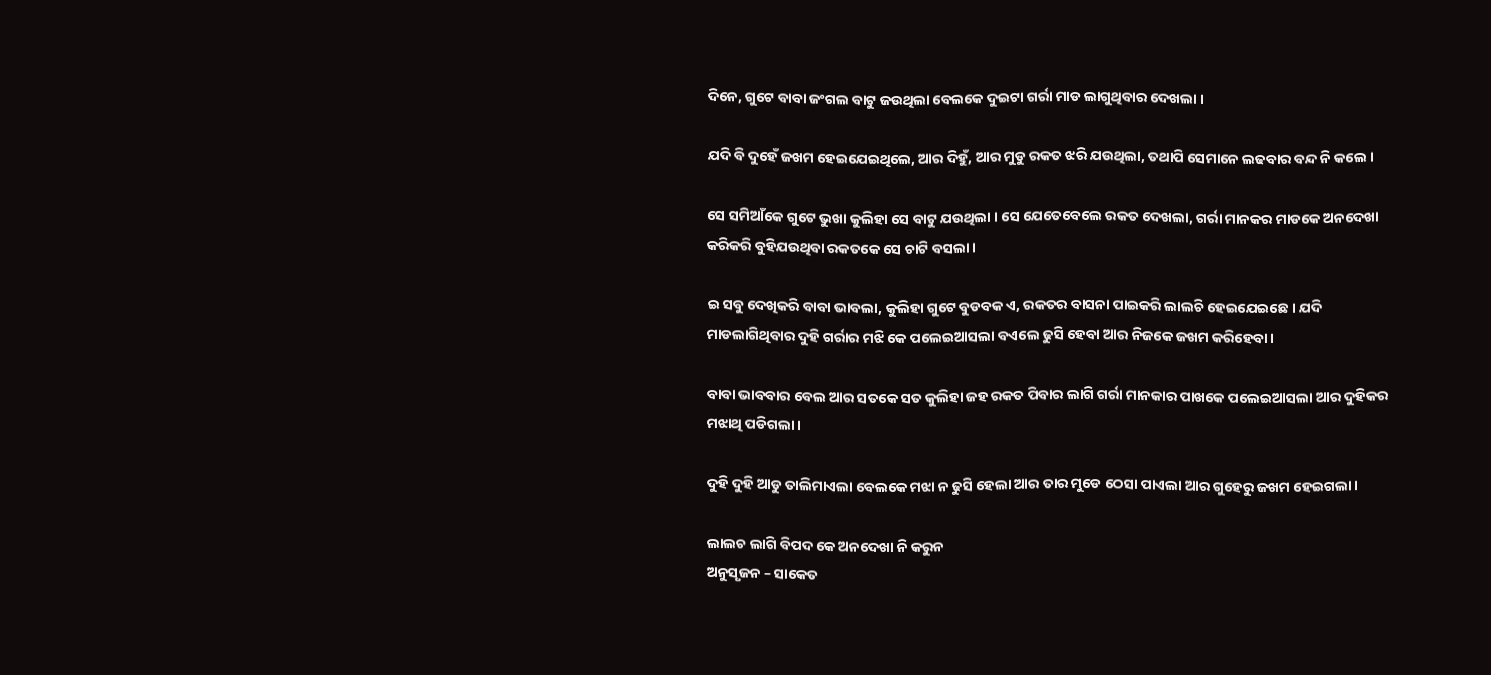ଦିନେ, ଗୁଟେ ବାବା ଜଂଗଲ ବାଟୁ ଜଉଥିଲା ବେଲକେ ଦୁଇଟା ଗର୍ରା ମାଡ ଲାଗୁଥିବାର ଦେଖଲା ।

ଯଦି ବି ଦୁହେଁ ଜଖମ ହେଇଯେଇଥିଲେ, ଆର ଦିହୁଁ, ଆର ମୁଡୁ ରକତ ଝରି ଯଉଥିଲା, ତଥାପି ସେମାନେ ଲଢବାର ବନ୍ଦ ନି କଲେ ।

ସେ ସମିଆଁକେ ଗୁଟେ ଭୁଖା କୁଲିହା ସେ ବାଟୁ ଯଉଥିଲା । ସେ ଯେତେବେଲେ ରକତ ଦେଖଲା, ଗର୍ରା ମାନକର ମାଡକେ ଅନଦେଖା କରିକରି ବୁହିଯଉଥିବା ରକତକେ ସେ ଚାଟି ବସଲା ।

ଇ ସବୁ ଦେଖିକରି ବାବା ଭାବଲା, କୁଲିହା ଗୁଟେ ବୁଡବକ ଏ, ରକତର ବାସନା ପାଇକରି ଲାଲଚି ହେଇଯେଇଛେ । ଯଦି ମାଡଲାଗିଥିବାର ଦୁହି ଗର୍ରାର ମଝି କେ ପଲେଇଆସଲା ବଏଲେ ଢୁସି ହେବା ଆର ନିଜକେ ଜଖମ କରିହେବା ।

ବାବା ଭାବବାର ବେଲ ଆର ସତକେ ସତ କୁଲିହା ଜହ ରକତ ପିବାର ଲାଗି ଗର୍ରା ମାନକାର ପାଖକେ ପଲେଇଆସଲା ଆର ଦୁହିକର ମଝାଥି ପଡିଗଲା ।

ଦୁହି ଦୁହି ଆଡୁ ତାଲିମାଏଲା ବେଲକେ ମଝା ନ ଢୁସି ହେଲା ଆର ତାର ମୁଡେ ଠେସା ପାଏଲା ଆର ଗୁହେରୁ ଜଖମ ହେଇଗଲା ।

ଲାଲଚ ଲାଗି ବିପଦ କେ ଅନଦେଖା ନି କରୁନ
ଅନୁସୃଜନ – ସାକେତ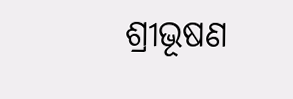ଶ୍ରୀଭୂଷଣ